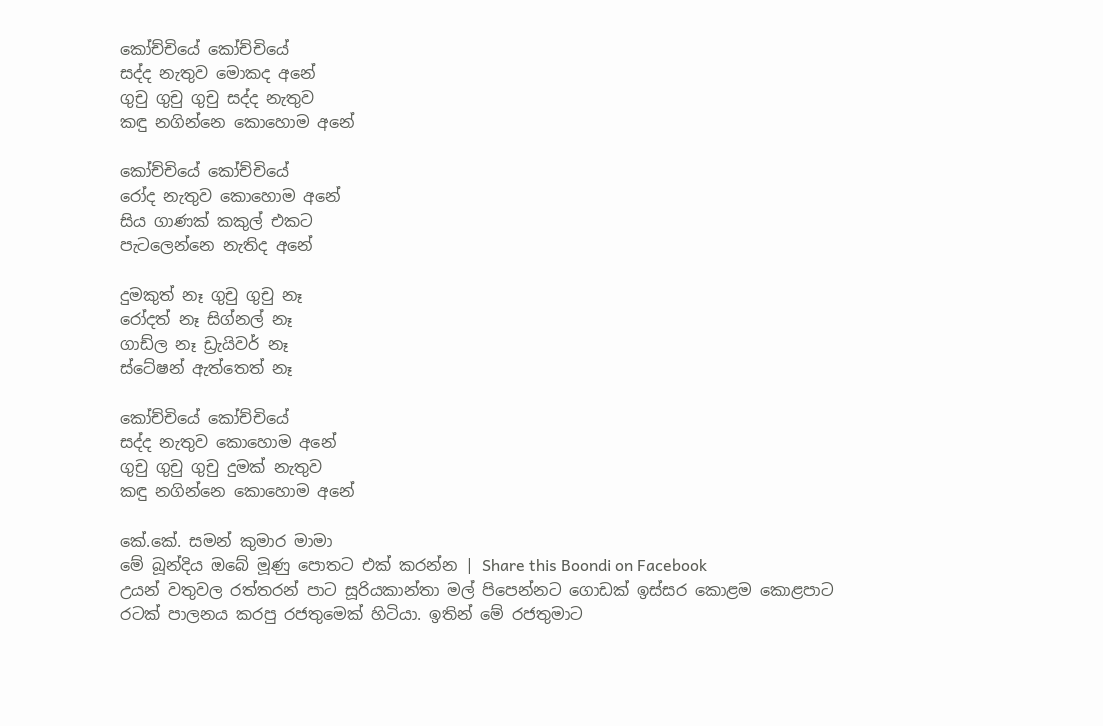කෝච්චියේ කෝච්චියේ
සද්ද නැතුව මොකද අනේ
ගුචු ගුචු ගුචු සද්ද නැතුව
කඳු නගින්නෙ කොහොම අනේ

කෝච්චියේ කෝච්චියේ
රෝද නැතුව කොහොම අනේ
සිය ගාණක් කකුල් එකට
පැටලෙන්නෙ නැතිද අනේ

දුමකුත් නෑ ගුචු ගුචු නෑ
රෝදත් නෑ සිග්නල් නෑ
ගාඩ්ල නෑ ඩ්‍රැයිවර් නෑ
ස්ටේෂන් ඇත්තෙත් නෑ

කෝච්චියේ කෝච්චියේ
සද්ද නැතුව කොහොම අනේ
ගුචු ගුචු ගුචු දුමක් නැතුව
කඳු නගින්නෙ කොහොම අනේ

කේ.කේ. සමන් කුමාර මාමා
මේ බූන්දිය ඔබේ මූණු පොතට එක් කරන්න | Share this Boondi on Facebook
උයන් වතුවල රත්තරන් පාට සූරියකාන්තා මල් පිපෙන්නට ගොඩක් ඉස්සර කොළම කොළපාට රටක් පාලනය කරපු රජතුමෙක් හිටියා. ඉතින් මේ රජතුමාට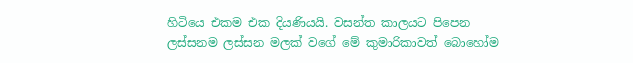හිටියෙ එකම එක දියණියයි. වසන්ත කාලයට පිපෙන ලස්සනම ලස්සන මලක් වගේ මේ කුමාරිකාවත් බොහෝම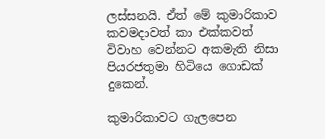ලස්සනයි. ඒත් මේ කුමාරිකාව කවමදාවත් කා එක්කවත් විවාහ වෙන්නට අකමැති නිසා පියරජතුමා හිටියෙ ගොඩක් දුකෙන්.

කුමාරිකාවට ගැලපෙන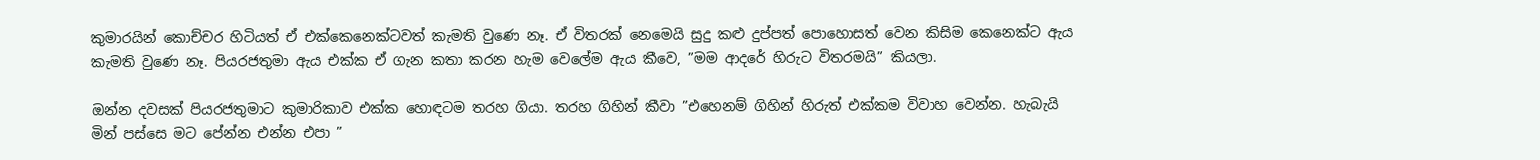කුමාරයින් කොච්චර හිටියත් ඒ එක්කෙනෙක්ටවත් කැමති වුණෙ නෑ. ඒ විතරක් නෙමෙයි සුදු කළු දුප්පත් පොහොසත් වෙන කිසිම කෙනෙක්ට ඇය කැමති වුණෙ නෑ. පියරජතුමා ඇය එක්ක ඒ ගැන කතා කරන හැම වෙලේම ඇය කීවෙ, ”මම ආදරේ හිරුට විතරමයි” කියලා.

ඔන්න දවසක් පියරජතුමාට කුමාරිකාව එක්ක හොඳටම තරහ ගියා. තරහ ගිහින් කීවා ”එහෙනම් ගිහින් හිරුත් එක්කම විවාහ වෙන්න. හැබැයි මින් පස්සෙ මට පේන්න එන්න එපා ”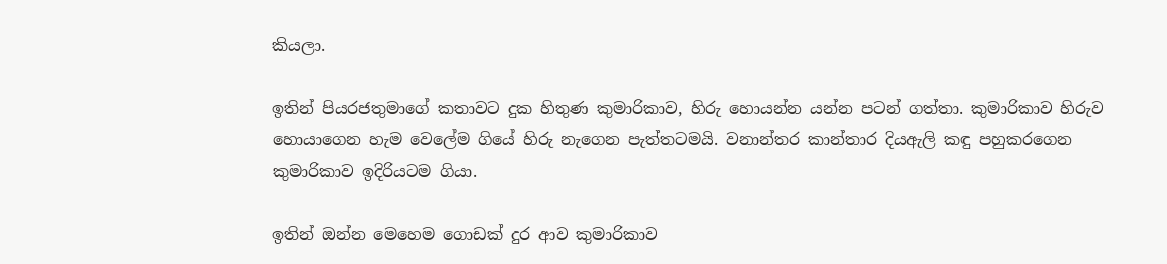කියලා.

ඉතින් පියරජතුමාගේ කතාවට දුක හිතුණ කුමාරිකාව, හිරු හොයන්න යන්න පටන් ගත්තා. කුමාරිකාව හිරුව හොයාගෙන හැම වෙලේම ගියේ හිරු නැගෙන පැත්තටමයි. වනාන්තර කාන්තාර දියඇලි කඳු පහුකරගෙන කුමාරිකාව ඉදිරියටම ගියා.

ඉතින් ඔන්න මෙහෙම ගොඩක් දුර ආව කුමාරිකාව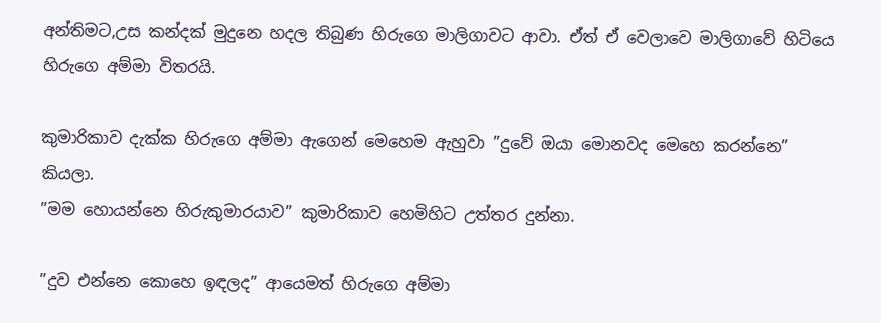අන්තිමට,උස කන්දක් මුදුනෙ හදල තිබුණ හිරුගෙ මාලිගාවට ආවා. ඒත් ඒ වෙලාවෙ මාලිගාවේ හිටියෙ හිරුගෙ අම්මා විතරයි.

කුමාරිකාව දැක්ක හිරුගෙ අම්මා ඇගෙන් මෙහෙම ඇහුවා ”දුවේ ඔයා මොනවද මෙහෙ කරන්නෙ” කියලා.
”මම හොයන්නෙ හිරුකුමාරයාව” කුමාරිකාව හෙමිහිට උත්තර දුන්නා.

”දුව එන්නෙ කොහෙ ඉඳලද” ආයෙමත් හිරුගෙ අම්මා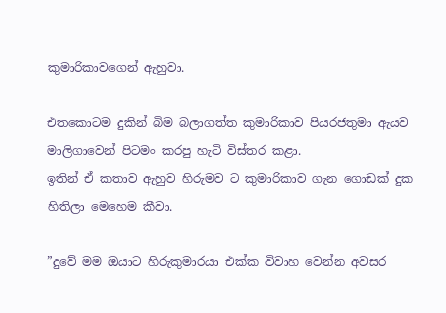කුමාරිකාවගෙන් ඇහුවා.

එතකොටම දුකින් බිම බලාගත්ත කුමාරිකාව පියරජතුමා ඇයව මාලිගාවෙන් පිටමං කරපු හැටි විස්තර කළා.
ඉතින් ඒ කතාව ඇහුව හිරුමව ට කුමාරිකාව ගැන ගොඩක් දුක හිතිලා මෙහෙම කීවා.

”දුවේ මම ඔයාට හිරුකුමාරයා එක්ක විවාහ වෙන්න අවසර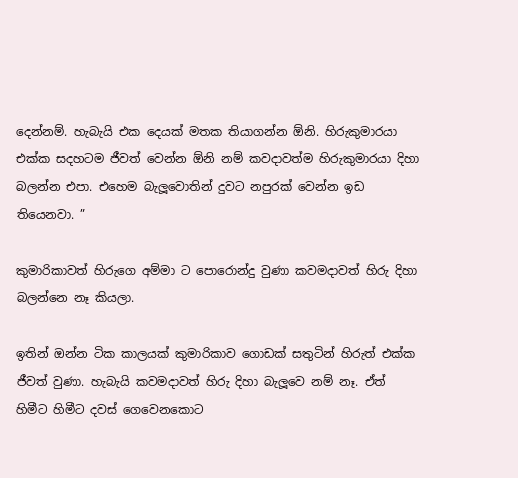දෙන්නම්. හැබැයි එක දෙයක් මතක තියාගන්න ඕනි. හිරුකුමාරයා එක්ක සදහටම ජීවත් වෙන්න ඕනි නම් කවදාවත්ම හිරුකුමාරයා දිහා බලන්න එපා. එහෙම බැලූවොතින් දුවට නපුරක් වෙන්න ඉඩ තියෙනවා. ”

කුමාරිකාවත් හිරුගෙ අම්මා ට පොරොන්දු වුණා කවමදාවත් හිරු දිහා බලන්නෙ නෑ කියලා.

ඉතින් ඔන්න ටික කාලයක් කුමාරිකාව ගොඩක් සතුටින් හිරුත් එක්ක ජීවත් වුණා. හැබැයි කවමදාවත් හිරු දිහා බැලූවෙ නම් නෑ. ඒත් හිමීට හිමීට දවස් ගෙවෙනකොට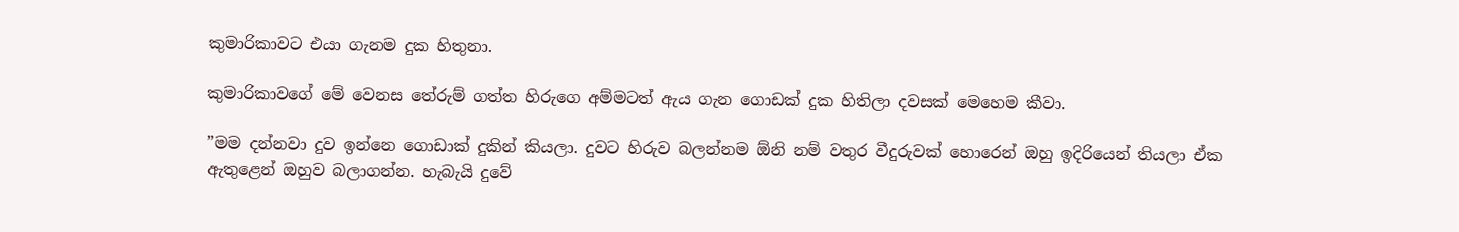කුමාරිකාවට එයා ගැනම දුක හිතුනා.

කුමාරිකාවගේ මේ වෙනස තේරුම් ගත්ත හිරුගෙ අම්මටත් ඇය ගැන ගොඩක් දුක හිතිලා දවසක් මෙහෙම කීවා.

”මම දන්නවා දුව ඉන්නෙ ගොඩාක් දුකින් කියලා. දුවට හිරුව බලන්නම ඕනි නම් වතුර වීදුරුවක් හොරෙන් ඔහු ඉදිරියෙන් තියලා ඒක ඇතුළෙන් ඔහුව බලාගන්න. හැබැයි දුවේ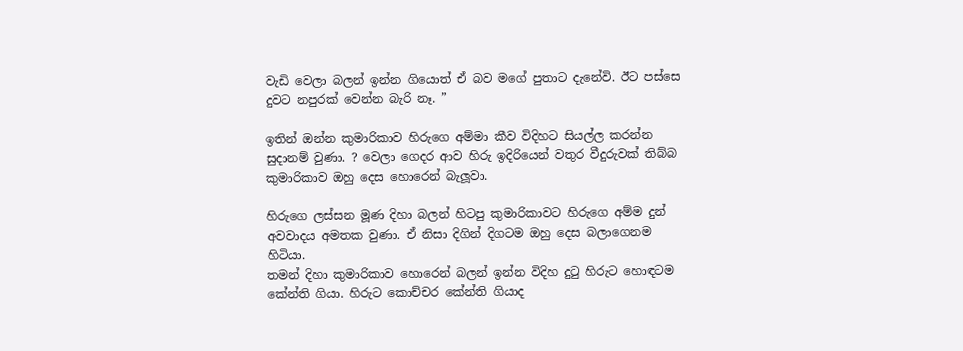වැඩි වෙලා බලන් ඉන්න ගියොත් ඒ බව මගේ පුතාට දැනේවි. ඊට පස්සෙ දුවට නපුරක් වෙන්න බැරි නෑ. ”

ඉතින් ඔන්න කුමාරිකාව හිරුගෙ අම්මා කීව විදිහට සියල්ල කරන්න සුදානම් වුණා. ? වෙලා ගෙදර ආව හිරු ඉදිරියෙන් වතුර වීදුරුවක් තිබ්බ කුමාරිකාව ඔහු දෙස හොරෙන් බැලූවා.

හිරුගෙ ලස්සන මූණ දිහා බලන් හිටපු කුමාරිකාවට හිරුගෙ අම්ම දුන් අවවාදය අමතක වුණා. ඒ නිසා දිගින් දිගටම ඔහු දෙස බලාගෙනම හිටියා.
තමන් දිහා කුමාරිකාව හොරෙන් බලන් ඉන්න විදිහ දුටු හිරුට හොඳටම කේන්ති ගියා. හිරුට කොච්චර කේන්ති ගියාද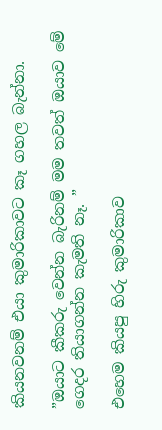කියනවනම් එයා කුමාරිකාවට කෑ ගහල බැන්නා.

”ඔයාට කීකරු වෙන්න බැරිනම් මම තවත් ඔයාව මේ ගෙදර තියාගන්න කැමති නෑ. ”

එහෙම කියපු හිරු කුමාරිකාව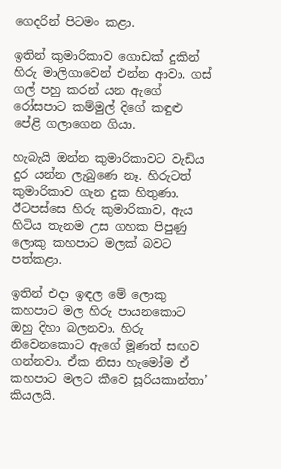ගෙදරින් පිටමං කළා.

ඉතින් කුමාරිකාව ගොඩක් දුකින් හිරු මාලිගාවෙන් එන්න ආවා. ගස් ගල් පහු කරන් යන ඇගේ රෝසපාට කම්මුල් දිගේ කඳුළු පේළි ගලාගෙන ගියා.

හැබැයි ඔන්න කුමාරිකාවට වැඩිය දුර යන්න ලැබුණෙ නෑ. හිරුටත් කුමාරිකාව ගැන දුක හිතුණා. ඊටපස්සෙ හිරු කුමාරිකාව, ඇය හිටිය තැනම උස ගහක පිපුණු ලොකු කහපාට මලක් බවට පත්කළා.

ඉතින් එදා ඉඳල මේ ලොකු කහපාට මල හිරු පායනකොට ඔහු දිහා බලනවා. හිරු නිවෙනකොට ඇගේ මූණත් සඟව ගන්නවා. ඒක නිසා හැමෝම ඒ කහපාට මලට කීවෙ සූරියකාන්තා’ කියලයි.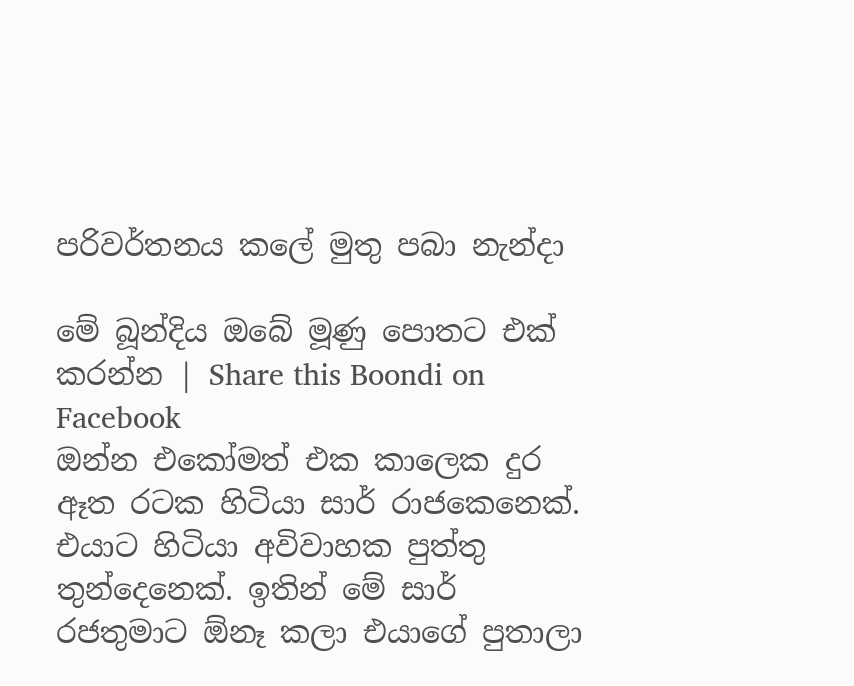පරිවර්තනය කලේ මුතු පබා නැන්දා

මේ බූන්දිය ඔබේ මූණු පොතට එක් කරන්න | Share this Boondi on Facebook
ඔන්න එකෝමත් එක කාලෙක දුර ඈත රටක හිටියා සාර් රාජකෙනෙක්. එයාට හිටියා අවිවාහක පුත්තු තුන්දෙනෙක්. ඉතින් මේ සාර් රජතුමාට ඕනෑ කලා එයාගේ පුතාලා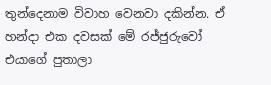තුන්දෙනාම විවාහ වෙනවා දකින්න. ඒ හන්දා එක දවසක් මේ රජ්ජුරුවෝ එයාගේ පුතාලා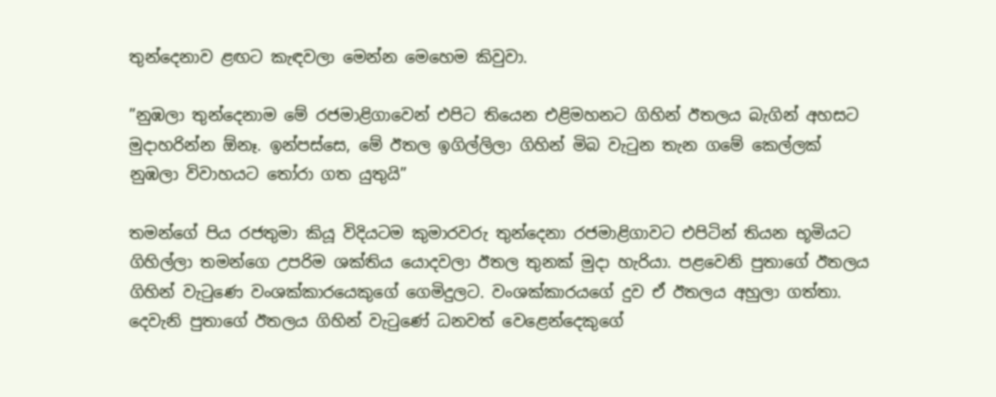තුන්දෙනාව ළඟට කැඳවලා මෙන්න මෙහෙම කිවුවා.

”නුඹලා තුන්දෙනාම මේ රජමාළිගාවෙන් එපිට තියෙන එළිමහනට ගිහින් ඊතලය බැගින් අහසට මුදාහරින්න ඕනෑ. ඉන්පස්සෙ, මේ ඊතල ඉගිල්ලිලා ගිහින් මිබ වැටුන තැන ගමේ කෙල්ලක් නුඹලා විවාහයට තෝරා ගත යුතුයි”

තමන්ගේ පිය රජතුමා කියූ විදියටම කුමාරවරු තුන්දෙනා රජමාළිගාවට එපිටින් තියන භූමියට ගිහිල්ලා තමන්ගෙ උපරිම ශක්තිය යොදවලා ඊතල තුනක් මුදා හැරියා. පළවෙනි පුතාගේ ඊතලය ගිහින් වැටුණෙ වංශක්කාරයෙකුගේ ගෙමිදුලට. වංශක්කාරයගේ දුව ඒ ඊතලය අහුලා ගත්තා. දෙවැනි පුතාගේ ඊතලය ගිහින් වැටුණේ ධනවත් වෙළෙන්දෙකුගේ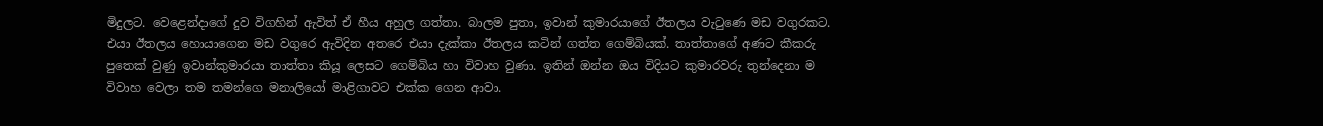මිදුලට. වෙළෙන්දාගේ දුව විගහින් ඇවිත් ඒ හීය අහුල ගත්තා. බාලම පුතා, ඉවාන් කුමාරයාගේ ඊතලය වැටුණෙ මඩ වගුරකට. එයා ඊතලය හොයාගෙන මඩ වගුරෙ ඇවිදින අතරෙ එයා දැක්කා ඊතලය කටින් ගත්ත ගෙම්බියක්. තාත්තාගේ අණට කීකරු පුතෙක් වුණු ඉවාන්කුමාරයා තාත්තා කියූ ලෙසට ගෙම්බිය හා විවාහ වුණා. ඉතින් ඔන්න ඔය විදියට කුමාරවරු තුන්දෙනා ම විවාහ වෙලා තම තමන්ගෙ මනාලියෝ මාළිගාවට එක්ක ගෙන ආවා.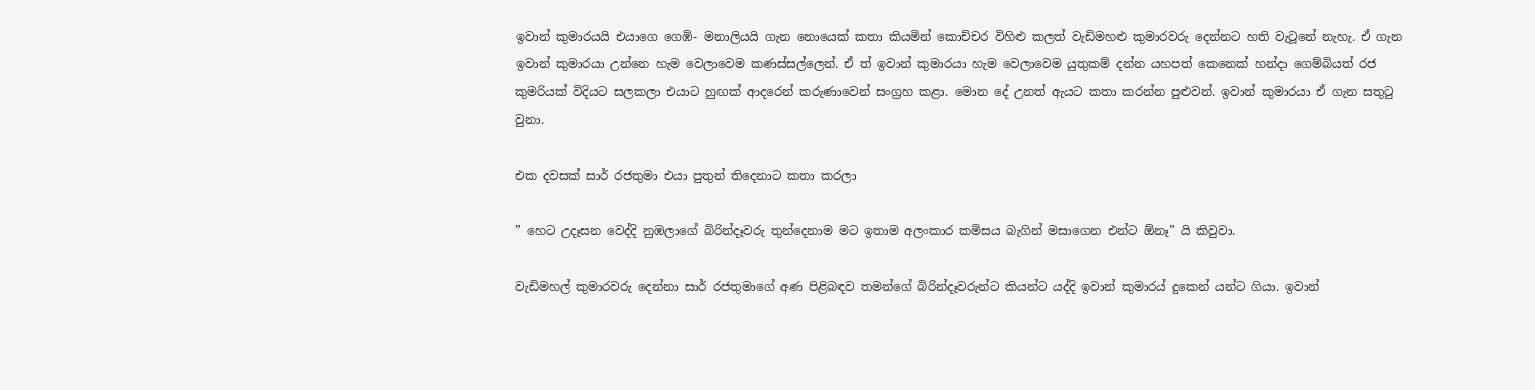ඉවාන් කුමාරයයි එයාගෙ ගෙඹි- මනාලියයි ගැන නොයෙක් කතා කියමින් කොච්චර විහිළු කලත් වැඩිමහළු කුමාරවරු දෙන්නට හති වැටූනේ නැහැ. ඒ ගැන ඉවාන් කුමාරයා උන්නෙ හැම වෙලාවෙම කණස්සල්ලෙන්. ඒ ත් ඉවාන් කුමාරයා හැම වෙලාවෙම යුතුකම් දන්න යහපත් කෙනෙක් හන්දා ගෙම්බියත් රජ කුමරියක් විදියට සලකලා එයාට හුඟක් ආදරෙන් කරුණාවෙන් සංග්‍රහ කළා. මොන දේ උනත් ඇයට කතා කරන්න පුළුවන්. ඉවාන් කුමාරයා ඒ ගැන සතුටු වුනා.

එක දවසක් සාර් රජතුමා එයා පුතුන් තිදෙනාට කතා කරලා

” හෙට උදෑසන වෙද්දි නුඹලාගේ බිරින්දෑවරු තුන්දෙනාම මට ඉතාම අලංකාර කමිසය බැගින් මසාගෙන එන්ට ඕනෑ” යි කිවුවා.

වැඩිමහල් කුමාරවරු දෙන්නා සාර් රජතුමාගේ අණ පිළිබඳව තමන්ගේ බිරින්දෑවරුන්ට කියන්ට යද්දි ඉවාන් කුමාරය් දුකෙන් යන්ට ගියා. ඉවාන්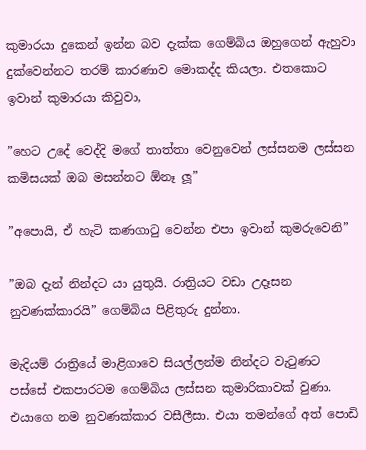කුමාරයා දුකෙන් ඉන්න බව දැක්ක ගෙම්බිය ඔහුගෙන් ඇහුවා දුක්වෙන්නට තරම් කාරණාව මොකද්ද කියලා. එතකොට ඉවාන් කුමාරයා කිවුවා,

”හෙට උදේ වෙද්දි මගේ තාත්තා වෙනුවෙන් ලස්සනම ලස්සන කමිසයක් ඔබ මසන්නට ඕනෑ ලූ”

”අපොයි, ඒ හැටි කණගාටු වෙන්න එපා ඉවාන් කුමරුවෙනි”

”ඔබ දැන් නින්දට යා යුතුයි. රාත්‍රියට වඩා උදෑසන නුවණක්කාරයි” ගෙම්බිය පිළිතුරු දුන්නා.

මැදියම් රාත්‍රියේ මාළිගාවෙ සියල්ලන්ම නින්දට වැටුණට පස්සේ එකපාරටම ගෙම්බිය ලස්සන කුමාරිකාවක් වුණා. එයාගෙ නම නුවණක්කාර වසීලීසා. එයා තමන්ගේ අත් පොඩි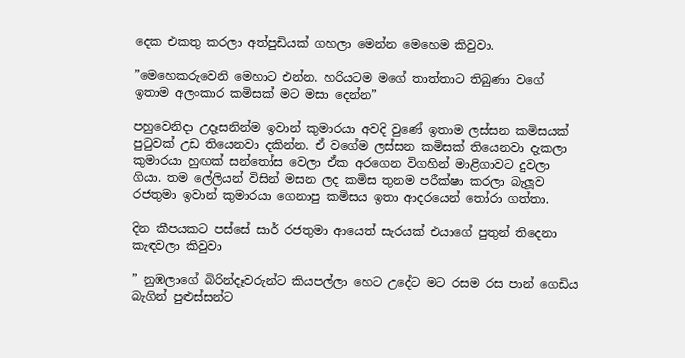දෙක එකතු කරලා අත්පුඩියක් ගහලා මෙන්න මෙහෙම කිවුවා.

”මෙහෙකරුවෙනි මෙහාට එන්න. හරියටම මගේ තාත්තාට තිබුණා වගේ ඉතාම අලංකාර කමිසක් මට මසා දෙන්න”

පහුවෙනිදා උදෑසනින්ම ඉවාන් කුමාරයා අවදි වුණේ ඉතාම ලස්සන කමිසයක් පුටුවක් උඩ තියෙනවා දකින්න. ඒ වගේම ලස්සන කමිසක් තියෙනවා දැකලා කුමාරයා හුඟක් සන්තෝස වෙලා ඒක අරගෙන විගහින් මාළිගාවට දුවලා ගියා. තම ලේලියන් විසින් මසන ලද කමිස තුනම පරීක්ෂා කරලා බැලූව රජතුමා ඉවාන් කුමාරයා ගෙනාපු කමිසය ඉතා ආදරයෙන් තෝරා ගත්තා.

දින කීපයකට පස්සේ සාර් රජතුමා ආයෙත් සැරයක් එයාගේ පුතුන් තිදෙනා කැඳවලා කිවුවා

” නුඹලාගේ බිරින්දෑවරුන්ට කියපල්ලා හෙට උදේට මට රසම රස පාන් ගෙඩිය බැගින් පුළුස්සන්ට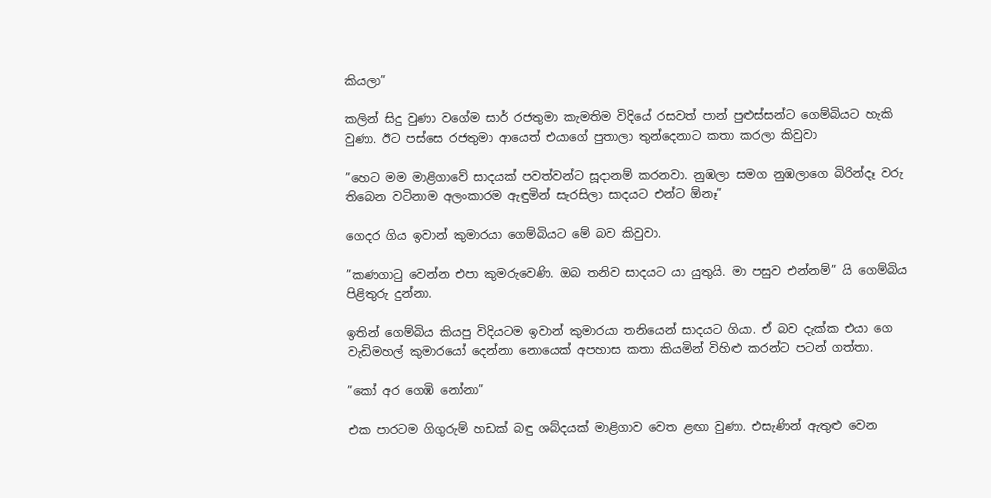කියලා”

කලින් සිදු වුණා වගේම සාර් රජතුමා කැමතිම විදියේ රසවත් පාන් පුළුස්සන්ට ගෙම්බියට හැකි වුණා. ඊට පස්සෙ රජතුමා ආයෙත් එයාගේ පුතාලා තුන්දෙනාට කතා කරලා කිවුවා

”හෙට මම මාළිගාවේ සාදයක් පවත්වන්ට සූදානම් කරනවා. නුඹලා සමග නුඹලාගෙ බිරින්දෑ වරු තිබෙන වටිනාම අලංකාරම ඇඳුමින් සැරසිලා සාදයට එන්ට ඕනෑ”

ගෙදර ගිය ඉවාන් කුමාරයා ගෙම්බියට මේ බව කිවුවා.

”කණගාටු වෙන්න එපා කුමරුවෙණි. ඔබ තනිව සාදයට යා යුතුයි. මා පසුව එන්නම්” යි ගෙම්බිය පිළිතුරු දුන්නා.

ඉතින් ගෙම්බිය කියපු විදියටම ඉවාන් කුමාරයා තනියෙන් සාදයට ගියා. ඒ බව දැක්ක එයා ගෙ වැඩිමහල් කුමාරයෝ දෙන්නා නොයෙක් අපහාස කතා කියමින් විහිළු කරන්ට පටන් ගත්තා.

”කෝ අර ගෙඹි නෝනා”

එක පාරටම ගිගුරුම් හඩක් බඳු ශබ්දයක් මාළිගාව වෙත ළඟා වුණා. එසැණින් ඇතුළු වෙන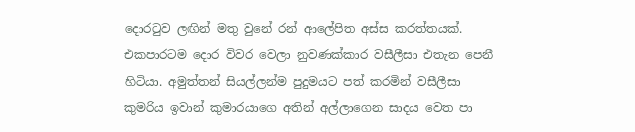දොරටුව ලඟින් මතු වුනේ රන් ආලේපිත අස්ස කරත්තයක්. එකපාරටම දොර විවර වෙලා නුවණක්කාර වසීලීසා එතැන පෙනී හිටියා. අමුත්තන් සියල්ලන්ම පුදුමයට පත් කරමින් වසීලීසා කුමරිය ඉවාන් කුමාරයාගෙ අතින් අල්ලාගෙන සාදය වෙත පා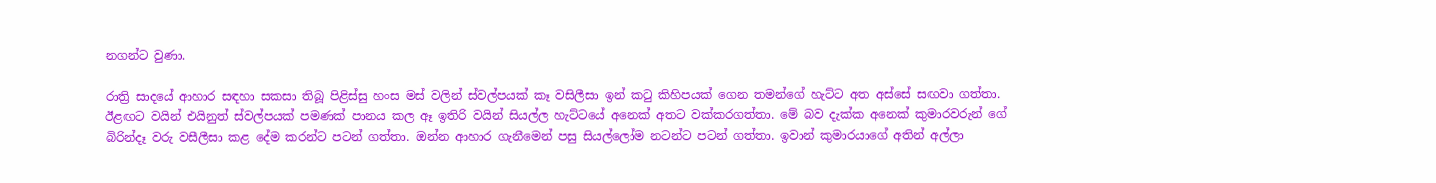නගන්ට වුණා.

රාත්‍රි සාදයේ ආහාර සඳහා සකසා තිබූ පිළිස්සු හංස මස් වලින් ස්වල්පයක් කෑ වසිලීසා ඉන් කටු කිහිපයක් ගෙන තමන්ගේ හැට්ට අත අස්සේ සඟවා ගත්තා. ඊළඟට වයින් එයිනුත් ස්වල්පයක් පමණක් පානය කල ඈ ඉතිරි වයින් සියල්ල හැට්ටයේ අනෙක් අතට වක්කරගත්තා. මේ බව දැක්ක අනෙක් කුමාරව‍රුන් ගේ බිරින්දෑ වරු වසීලීසා කළ දේම කරන්ට පටන් ගත්තා. ඔන්න ආහාර ගැනීමෙන් පසු සියල්ලෝම නටන්ට පටන් ගත්තා. ඉවාන් කුමාරයාගේ අතින් අල්ලා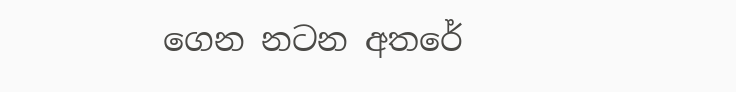ගෙන නටන අතරේ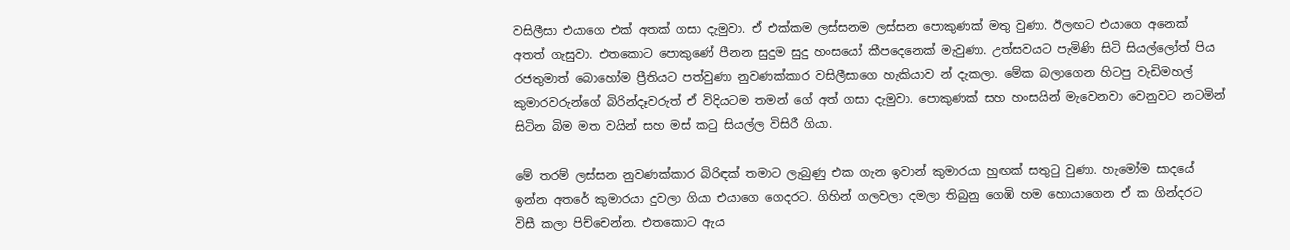වසිලීසා එයාගෙ එක් අතක් ගසා දැමුවා. ඒ එක්කම ලස්සනම ලස්සන පොකුණක් මතු වුණා. ඊලඟට එයාගෙ අනෙක් අතත් ගැසුවා. එතකොට පොකුණේ පීනන සුදුම සුදු හංසයෝ කීපදෙනෙක් මැවුණා. උත්සවයට පැමිණි සිටි සියල්ලෝත් පිය රජතුමාත් බොහෝම ප්‍රීතියට පත්වුණා නුවණක්කාර වසිලීසාගෙ හැකියාව න් දැකලා. මේක බලාගෙන හිටපු වැඩිමහල් කුමාරවරුන්ගේ බිරින්දෑවරුත් ඒ විදියටම තමන් ගේ අත් ගසා දැමුවා. පොකුණක් සහ හංසයින් මැවෙනවා වෙනුවට නටමින් සිටින බිම මත වයින් සහ මස් කටු සියල්ල විසිරී ගියා.

මේ තරම් ලස්සන නුවණක්කාර බිරිඳක් තමාට ලැබුණු එක ගැන ඉවාන් කුමාරයා හුඟක් සතුටු වුණා. හැමෝම සාදයේ ඉන්න අතරේ කුමාරයා දුවලා ගියා එයාගෙ ගෙදරට. ගිහින් ගලවලා දමලා තිබුනු ගෙඹි හම හොයාගෙන ඒ ක ගින්දරට විසී කලා පිච්චෙන්න. එතකොට ඇය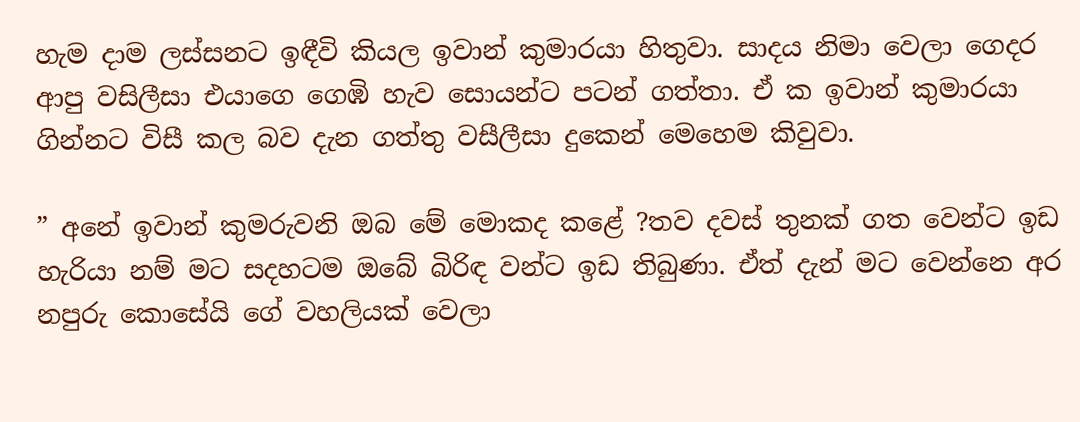හැම දාම ලස්සනට ඉඳීවි කියල ඉවාන් කුමාරයා හිතුවා. සාදය නිමා වෙලා ගෙදර ආපු වසිලීසා එයාගෙ ගෙඹි හැව සොයන්ට පටන් ගත්තා. ඒ ක ඉවාන් කුමාරයා ගින්නට විසී කල බව දැන ගත්තු වසීලීසා දුකෙන් මෙහෙම කිවුවා.

” අනේ ඉවාන් කුමරුවනි ඔබ මේ මොකද කළේ ?තව දවස් තුනක් ගත වෙන්ට ඉඩ හැරියා නම් මට සදහටම ඔබේ බිරිඳ වන්ට ඉඩ තිබුණා. ඒත් දැන් මට වෙන්නෙ අර නපුරු කොසේයි ගේ වහලියක් වෙලා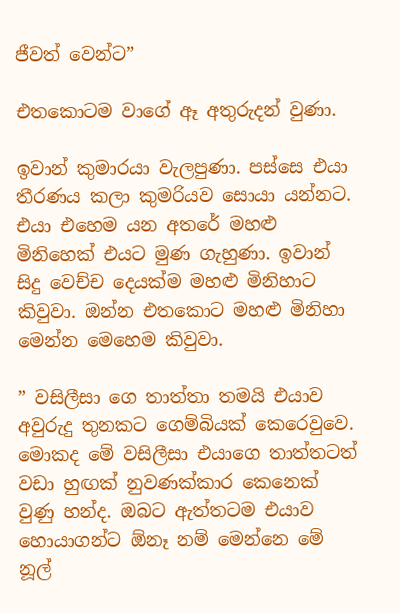ජීවත් වෙන්ට”

එතකොටම වාගේ ඈ අතුරුදන් වුණා.

ඉවාන් කුමාරයා වැලපුණා. පස්සෙ එයා තීරණය කලා කුමරියව සොයා යන්නට. එයා එහෙම යන අතරේ මහළු මිනිහෙක් එයට මුණ ගැහුණා. ඉවාන් සිදු වෙච්ච දෙයක්ම මහළු මිනිහාට කිවුවා. ඔන්න එතකොට මහළු මිනිහා මෙන්න මෙහෙම කිවුවා.

” වසිලීසා ගෙ තාත්තා තමයි එයාව අවුරුදු තුනකට ගෙම්බියක් කෙරෙවුවෙ. මොකද මේ වසිලීසා එයාගෙ තාත්තටත් වඩා හුඟක් නුවණක්කාර කෙනෙක් වුණු හන්ද. ඔබට ඇත්තටම එයාව හොයාගන්ට ඕනෑ නම් මෙන්නෙ මේ නූල්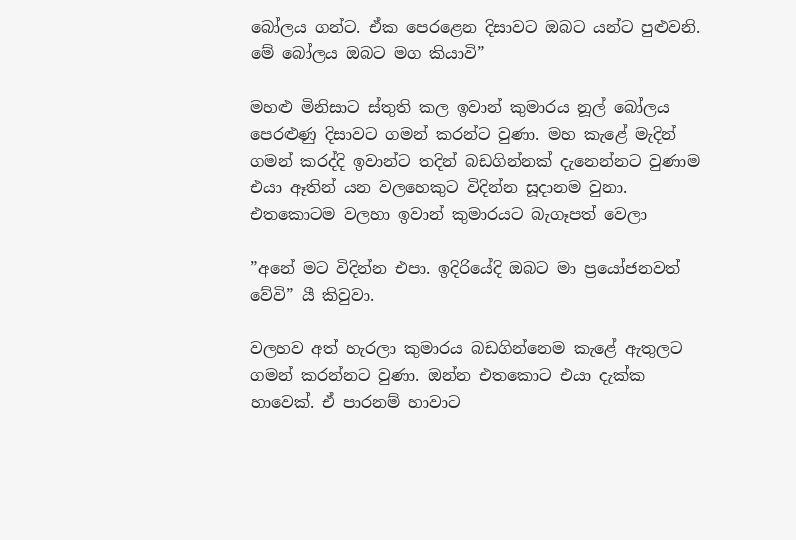බෝලය ගන්ට. ඒක පෙරළෙන දිසාවට ඔබට යන්ට පුළුවනි. මේ බෝලය ඔබට මග කියාවි”

මහළු මිනිසාට ස්තුති කල ඉවාන් කුමාරය නූල් බෝලය පෙරළුණු දිසාවට ගමන් කරන්ට වුණා. මහ කැළේ මැදින් ගමන් කරද්දි ඉවාන්ට තදින් බඩගින්නක් දැනෙන්නට වුණාම එයා ඈතින් යන වලහෙකුට විදින්න සූදානම වුනා. එතකොටම වලහා ඉවාන් කුමාරයට බැගෑපත් වෙලා

”අනේ මට විදින්න එපා. ඉදිරියේදි ඔබට මා ප්‍රයෝජනවත් වේවි” යී කිවුවා.

වලහව අත් හැරලා කුමාරය බඩගින්නෙම කැළේ ඇතුලට ගමන් කරන්නට වුණා. ඔන්න එතකොට එයා දැක්ක හාවෙක්. ඒ පාරනම් හාවාට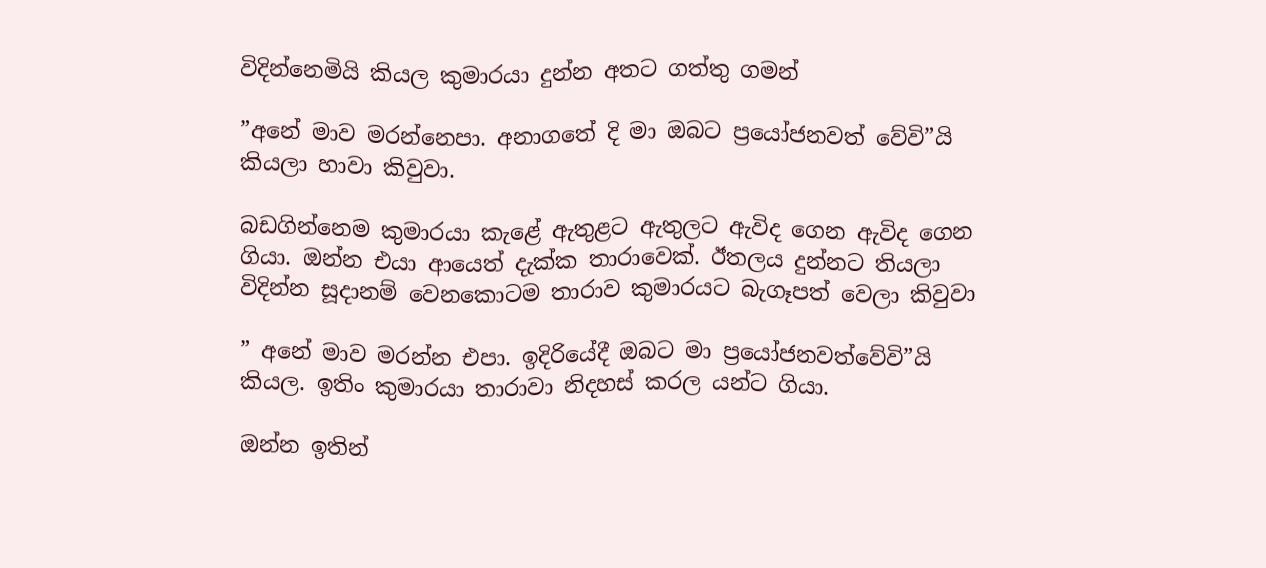විදින්නෙමියි කියල කුමාරයා දුන්න අතට ගත්තු ගමන්

”අනේ මාව මරන්නෙපා. අනාගතේ දි මා ඔබට ප්‍රයෝජනවත් වේවි”යි කියලා හාවා කිවුවා.

බඩගින්නෙම කුමාරයා කැළේ ඇතුළට ඇතුලට ඇවිද ගෙන ඇවිද ගෙන ගියා. ඔන්න එයා ආයෙත් දැක්ක තාරාවෙක්. ඊතලය දුන්නට තියලා විදින්න සූදානම් වෙනකොටම තාරාව කුමාරයට බැගෑපත් වෙලා කිවුවා

” අනේ මාව මරන්න එපා. ඉදිරියේදී ඔබට මා ප්‍රයෝජනවත්වේවි”යි කියල. ඉතිං කුමාරයා තාරාවා නිදහස් කරල යන්ට ගියා.

ඔන්න ඉතින්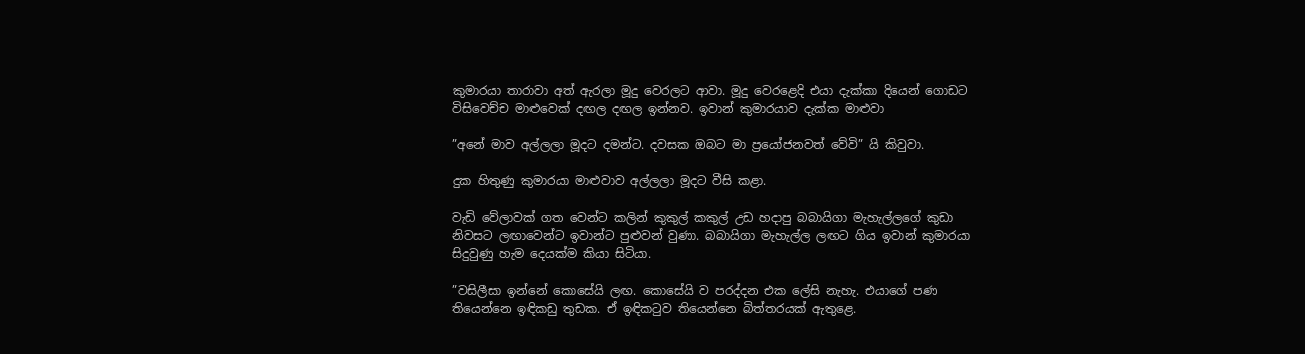කුමාරයා තාරාවා අත් ඇරලා මූදු වෙරලට ආවා. මූදු වෙරළෙදි එයා දැක්කා දියෙන් ගොඩට විසිවෙච්ච මාළුවෙක් දඟල දඟල ඉන්නව. ඉවාන් කුමාරයාව දැක්ක මාළුවා

”අනේ මාව අල්ලලා මූදට දමන්ට. දවසක ඔබට මා ප්‍රයෝජනවත් වේවි” යි කිවුවා.

දුක හිතුණු කුමාරයා මාළුවාව අල්ලලා මූදට වීසි කළා.

වැඩි වේලාවක් ගත වෙන්ට කලින් කුකුල් කකුල් උඩ හදාපු බබායිගා මැහැල්ලගේ කුඩා නිවසට ලඟාවෙන්ට ඉවාන්ට පුළුවන් වුණා. බබායිගා මැහැල්ල ලඟට ගිය ඉවාන් කුමාරයා සිදුවුණු හැම දෙයක්ම කියා සිටියා.

”වසිලීසා ඉන්නේ කොසේයි ලඟ. කොසේයි ව පරද්දන එක ලේසි නැහැ. එයාගේ පණ තියෙන්නෙ ඉඳිකඩු තුඩක. ඒ ඉඳිකටුව තියෙන්නෙ බිත්තරයක් ඇතුළෙ.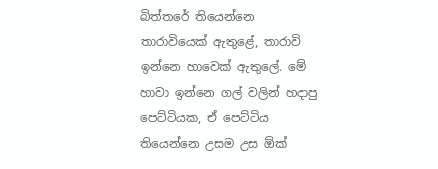බිත්තරේ තියෙන්නෙ තාරාවියෙක් ඇතුළේ, තාරාවි ඉන්නෙ හාවෙක් ඇතුලේ. මේ හාවා ඉන්නෙ ගල් වලින් හදාපු පෙට්ටියක, ඒ පෙට්ටිය තියෙන්නෙ උසම උස ඕක්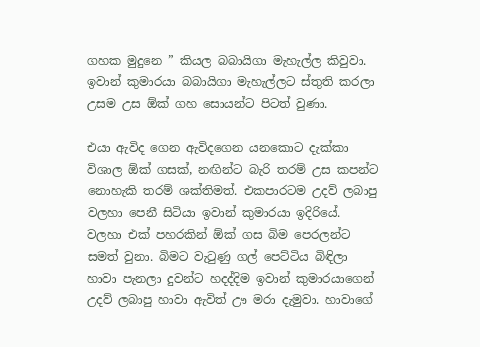ගහක මුදුනෙ ” කියල බබායිගා මැහැල්ල කිවුවා. ඉවාන් කුමාරයා බබායිගා මැහැල්ලට ස්තුති කරලා උසම උස ඕක් ගහ සොයන්ට පිටත් වුණා.

එයා ඇවිද ගෙන ඇවිදගෙන යනකොට දැක්කා විශාල ඕක් ගසක්, නඟින්ට බැරි තරම් උස කපන්ට නොහැකි තරම් ශක්තිමත්. එකපාරටම උදව් ලබාපු වලහා පෙනී සිටියා ඉවාන් කුමාරයා ඉදිරියේ. වලහා එක් පහරකින් ඕක් ගස බිම පෙරලන්ට සමත් වුනා. බිමට වැටුණු ගල් පෙට්ටිය බිඳිලා හාවා පැනලා දුවන්ට හදද්දිම ඉවාන් කුමාරයාගෙන් උදව් ලබාපු හාවා ඇවිත් ඌ මරා දැමුවා. හාවාගේ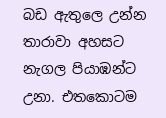බඩ ඇතුලෙ උන්න තාරාවා අහසට නැගල පියාඹන්ට උනා. එතකොටම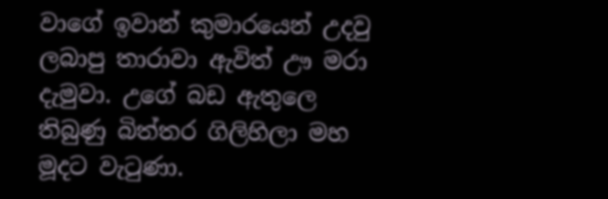වාගේ ඉවාන් කුමාරයෙන් උදවු ලබාපු තාරාවා ඇවිත් ඌ මරා දැමුවා. උගේ බඩ ඇතුලෙ තිබුණු බිත්තර ගිලිහිලා මහ මූදට වැටුණා.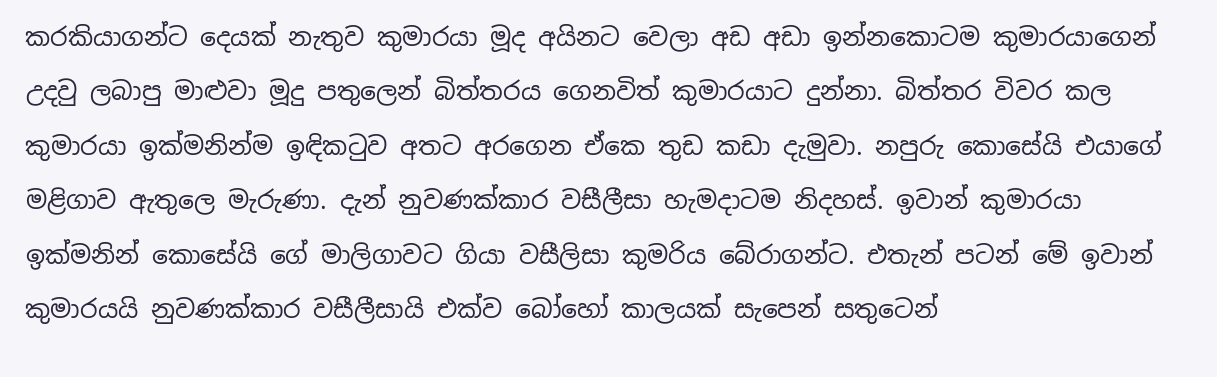කරකියාගන්ට දෙයක් නැතුව කුමාරයා මූද අයිනට වෙලා අඩ අඩා ඉන්නකොටම කුමාරයාගෙන් උදවු ලබාපු මාළුවා මූදු පතුලෙන් බිත්තරය ගෙනවිත් කුමාරයාට දුන්නා. බිත්තර විවර කල කුමාරයා ඉක්මනින්ම ඉඳිකටුව අතට අරගෙන ඒකෙ තුඩ කඩා දැමුවා. නපුරු කොසේයි එයාගේ මළිගාව ඇතුලෙ මැරුණා. දැන් නුවණක්කාර වසීලීසා හැමදාටම නිදහස්. ඉවාන් කුමාරයා ඉක්මනින් කොසේයි ගේ මාලිගාවට ගියා වසීලිසා කුමරිය බේරාගන්ට. එතැන් පටන් මේ ඉවාන් කුමාරයයි නුවණක්කාර වසීලීසායි එක්ව බෝහෝ කාලයක් සැපෙන් සතුටෙන්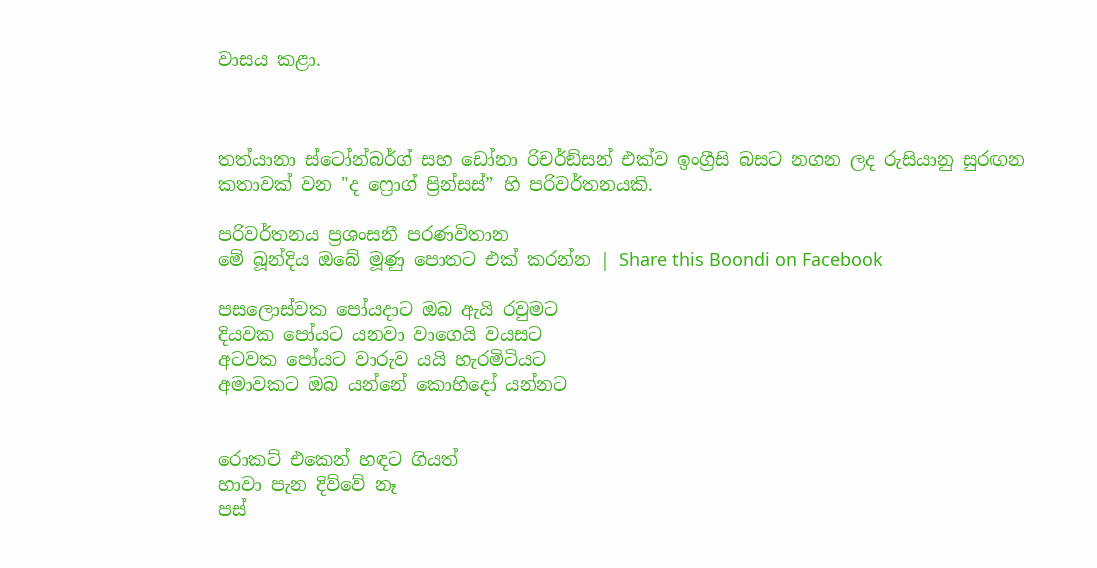වාසය කළා.



තත්යානා ස්ටෝන්බර්ග් සහ ඩෝනා රිචර්ඞ්සන් එක්ව ඉංග්‍රීසි බසට නගන ලද රුසියානු සුරඟන කතාවක් වන "ද ෆ්‍රොග් ප්‍රින්සස්” හි පරිවර්තනයකි.

පරිවර්තනය ප්‍රශංසනී පරණවිතාන
මේ බූන්දිය ඔබේ මූණු පොතට එක් කරන්න | Share this Boondi on Facebook

පසලොස්වක පෝයදාට ඔබ ඇයි රවුමට
දියවක පෝයට යනවා වාගෙයි වයසට
අටවක පෝයට වාරුව යයි හැරමිටියට
අමාවකට ඔබ යන්නේ කොහිදෝ යන්නට


රොකට් එකෙන් හඳට ගියත්
හාවා පැන දිව්වේ නෑ
පස්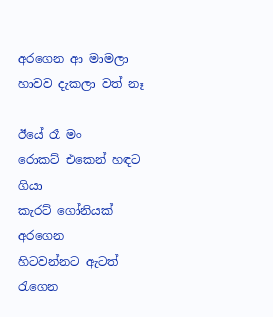අරගෙන ආ මාමලා
හාවව දැකලා වත් නෑ

ඊයේ රෑ මං
රොකට් එකෙන් හඳට ගියා
කැරට් ගෝනියක් අරගෙන
හිටවන්නට ඇටත් රැගෙන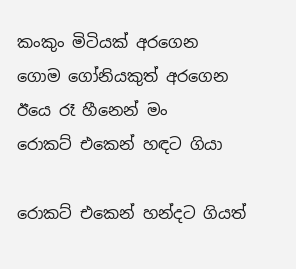කංකුං මිටියක් අරගෙන
ගොම ගෝනියකුත් අරගෙන
ඊයෙ රෑ හීනෙන් මං
රොකට් එකෙන් හඳට ගියා

රොකට් එකෙන් හන්දට ගියත්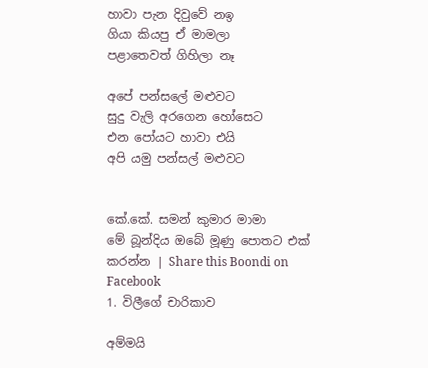හාවා පැන දිවුවේ නඉ
ගියා කියපු ඒ මාමලා
පළාතෙවත් ගිහිලා නෑ

අපේ පන්සලේ මළුවට
සුදු වැලි අරගෙන හෝසෙට
එන පෝයට හාවා එයි
අපි යමු පන්සල් මළුවට


කේ.කේ. සමන් කුමාර මාමා
මේ බූන්දිය ඔබේ මූණු පොතට එක් කරන්න | Share this Boondi on Facebook
1. විලීගේ චාරිකාව

අම්මයි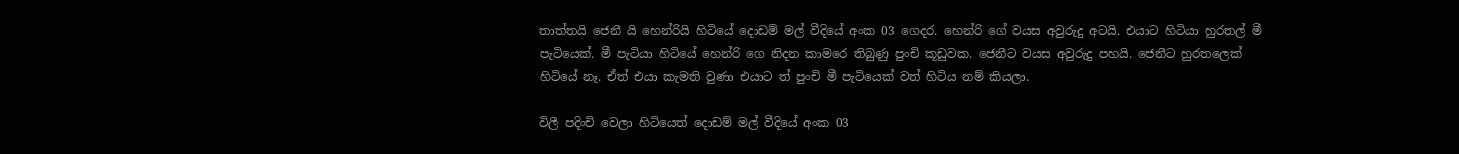තාත්තයි ජෙනී යි හෙන්රියි හිටියේ දොඩම් මල් වීදියේ අංක 03 ගෙදර. හෙන්රි ගේ වයස අවුරුදු අටයි. එයාට හිටියා හුරතල් මී පැටියෙක්. මී පැටියා හිටියේ හෙන්රි ගෙ නිදන කාමරෙ තිබුණු පුංචි කූඩුවක. ජෙනීට වයස අවුරුදු පහයි. ජෙනීට හුරතලෙක් හිටියේ නෑ. ඒත් එයා කැමති වුණා එයාට ත් පුංචි මී පැටියෙක් වත් හිටිය නම් කියලා.

විලී පදිංචි වෙලා හිටියෙත් දොඩම් මල් වීදියේ අංක 03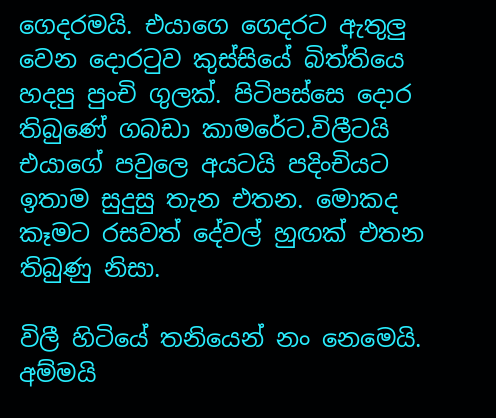ගෙදරමයි. එයාගෙ ගෙදරට ඇතුලු වෙන දොරටුව කුස්සියේ බිත්තියෙ හදපු පුංචි ගුලක්. පිටිපස්සෙ දොර තිබුණේ ගබඩා කාමරේට.විලීටයි එයාගේ පවුලෙ අයටයි පදිංචියට ඉතාම සුදුසු තැන එතන. මොකද කෑමට රසවත් දේවල් හුඟක් එතන තිබුණු නිසා.

විලී හිටියේ තනියෙන් නං නෙමෙයි. අම්මයි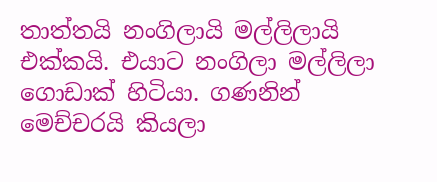තාත්තයි නංගිලායි මල්ලිලායි එක්කයි. එයාට නංගිලා මල්ලිලා ගොඩාක් හිටියා. ගණනින් මෙච්චරයි කියලා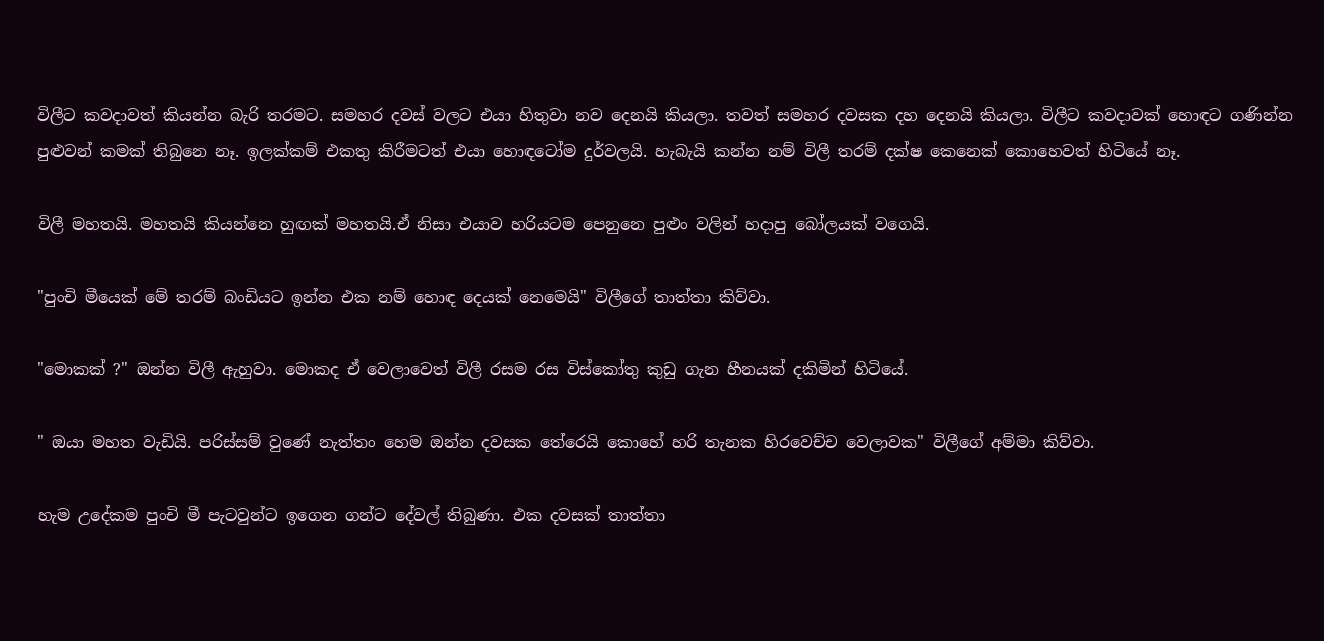විලීට කවදාවත් කියන්න බැරි තරමට. සමහර දවස් වලට එයා හිතුවා නව දෙනයි කියලා. තවත් සමහර දවසක දහ දෙනයි කියලා. විලීට කවදාවක් හොඳට ගණින්න පුළුවන් කමක් තිබුනෙ නෑ. ඉලක්කම් එකතු කිරීමටත් එයා හොඳටෝම දුර්වලයි. හැබැයි කන්න නම් විලී තරම් දක්ෂ කෙනෙක් කොහෙවත් හිටියේ නෑ.

විලී මහතයි. මහතයි කියන්නෙ හුඟක් මහතයි.ඒ නිසා එයාව හරියටම පෙනුනෙ පුළුං වලින් හදාපු බෝලයක් වගෙයි.

"පුංචි මීයෙක් මේ තරම් බංඩියට ඉන්න එක නම් හොඳ දෙයක් නෙමෙයි" විලීගේ තාත්තා කිව්වා.

"මොකක් ?" ඔන්න විලී ඇහුවා. මොකද ඒ වෙලාවෙත් විලී රසම රස විස්කෝතු කුඩු ගැන හීනයක් දකිමින් හිටියේ.

" ඔයා මහත වැඩියි. පරිස්සම් වුණේ නැත්තං හෙම ඔන්න දවසක තේරෙයි කොහේ හරි තැනක හිරවෙච්ච වෙලාවක" විලීගේ අම්මා කිව්වා.

හැම උදේකම පුංචි මී පැටවුන්ට ඉගෙන ගන්ට දේවල් තිබුණා. එක දවසක් තාත්තා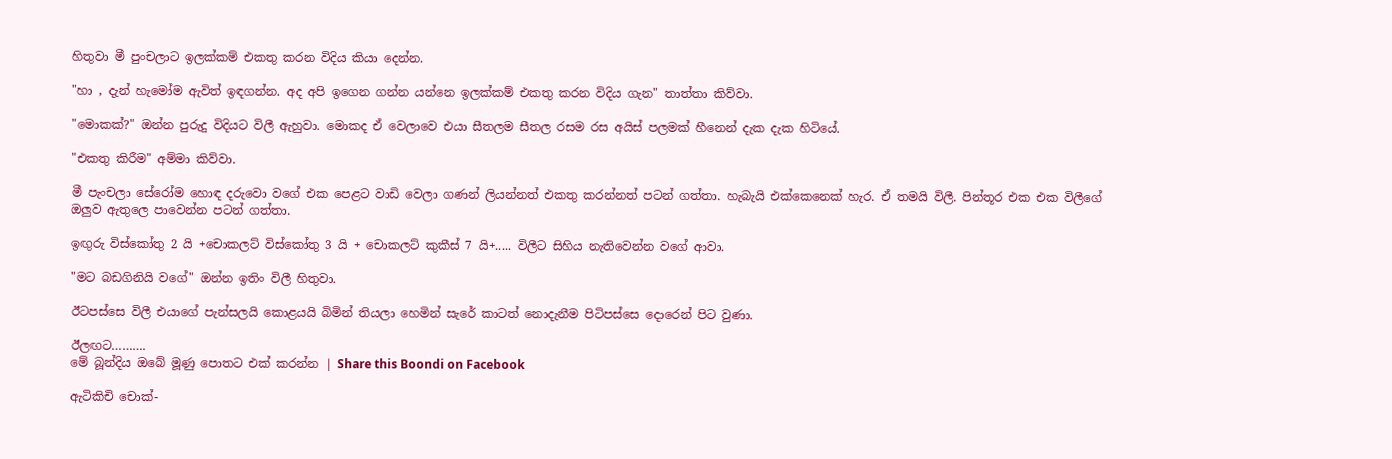හිතුවා මී පුංචලාට ඉලක්කම් එකතු කරන විදිය කියා දෙන්න.

"හා , දැන් හැමෝම ඇවිත් ඉඳගන්න. අද අපි ඉගෙන ගන්න යන්නෙ ඉලක්කම් එකතු කරන විදිය ගැන" තාත්තා කිව්වා.

"මොකක්?" ඔන්න පුරුදු විදියට විලී ඇහුවා. මොකද ඒ වෙලාවෙ එයා සීතලම සීතල රසම රස අයිස් පලමක් හීනෙන් දැක දැක හිටියේ.

"එකතු කිරීම" අම්මා කිව්වා.

මී පැංචලා සේරෝම හොඳ දරුවො වගේ එක පෙළට වාඩි වෙලා ගණන් ලියන්නත් එකතු කරන්නත් පටන් ගත්තා. හැබැයි එක්කෙනෙක් හැර. ඒ තමයි විලී. පින්තූර එක එක විලීගේ ඔලුව ඇතුලෙ පාවෙන්න පටන් ගත්තා.

ඉඟුරු විස්කෝතු 2 යි +චොකලට් විස්කෝතු 3 යි + චොකලට් කුකීස් 7 යි+..... විලීට සිහිය නැතිවෙන්න වගේ ආවා.

"මට බඩගිනියි වගේ" ඔන්න ඉතිං විලී හිතුවා.

ඊටපස්සෙ විලී එයාගේ පැන්සලයි කොළයයි බිමින් තියලා හෙමින් සැරේ කාටත් නොදැනීම පිටිපස්සෙ දොරෙන් පිට වුණා.

ඊලඟට……….
මේ බූන්දිය ඔබේ මූණු පොතට එක් කරන්න | Share this Boondi on Facebook

ඇටිකිචි චොක්-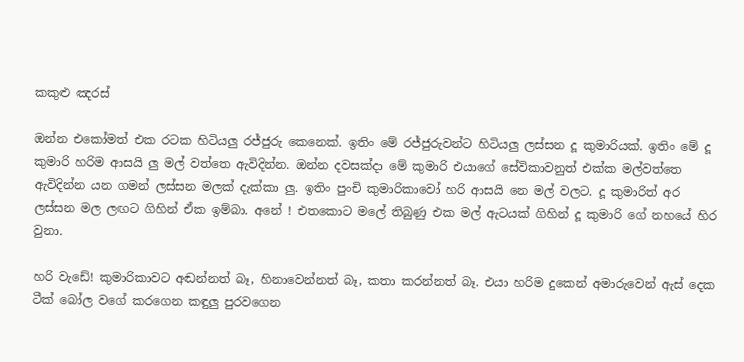කකුළු ඤරස්

ඔන්න එකෝමත් එක රටක හිටියලු රජ්ජුරු කෙනෙක්. ඉතිං මේ රජ්ජුරුවන්ට හිටියලු ලස්සන දූ කුමාරියක්. ඉතිං මේ දූ කුමාරි හරිම ආසයි ලු මල් වත්තෙ ඇවිදින්න. ඔන්න දවසක්දා මේ කුමාරි එයාගේ සේවිකාවනුත් එක්ක මල්වත්තෙ ඇවිදින්න යන ගමන් ලස්සන මලක් දැක්කා ලු. ඉතිං පුංචි කුමාරිකාවෝ හරි ආසයි නෙ මල් වලට. දූ කුමාරිත් අර ලස්සන මල ලඟට ගිහින් ඒක ඉම්බා. අනේ ! එතකොට මලේ තිබුණු එක මල් ඇටයක් ගිහින් දූ කුමාරි ගේ නහයේ හිර වුනා.

හරි වැඩේ! කුමාරිකාවට අඬන්නත් බෑ, හිනාවෙන්නත් බෑ, කතා කරන්නත් බෑ. එයා හරිම දුකෙන් අමාරුවෙන් ඇස් දෙක ටීක් බෝල වගේ කරගෙන කඳුලු පුරවගෙන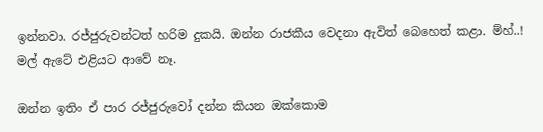ඉන්නවා. රජ්ජුරුවන්ටත් හරිම දුකයි. ඔන්න රාජකීය වෙදනා ඇවිත් බෙහෙත් කළා. ම්හ්..! මල් ඇටේ එළියට ආවේ නෑ.

ඔන්න ඉතිං ඒ පාර රජ්ජුරුවෝ දන්න කියන ඔක්කොම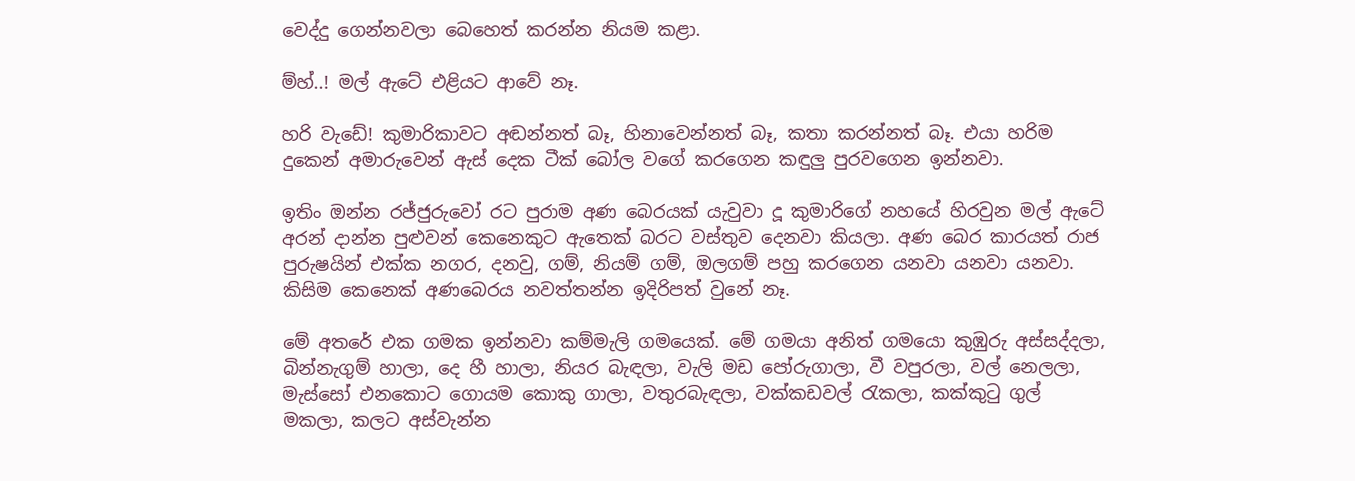වෙද්දු ගෙන්නවලා බෙහෙත් කරන්න නියම කළා.

ම්හ්..! මල් ඇටේ එළියට ආවේ නෑ.

හරි වැඩේ! කුමාරිකාවට අඬන්නත් බෑ, හිනාවෙන්නත් බෑ, කතා කරන්නත් බෑ. එයා හරිම දුකෙන් අමාරුවෙන් ඇස් දෙක ටීක් බෝල වගේ කරගෙන කඳුලු පුරවගෙන ඉන්නවා.

ඉතිං ඔන්න රජ්ජුරුවෝ රට පුරාම අණ බෙරයක් යැවුවා දූ කුමාරිගේ නහයේ හිරවුන මල් ඇටේ අරන් දාන්න පුළුවන් කෙනෙකුට ඇතෙක් බරට වස්තුව දෙනවා කියලා. අණ බෙර කාරයත් රාජ පුරුෂයින් එක්ක නගර, දනවු, ගම්, නියම් ගම්, ඔලගම් පහු කරගෙන යනවා යනවා යනවා. කිසිම කෙනෙක් අණබෙරය නවත්තන්න ඉදිරිපත් වුනේ නෑ.

මේ අතරේ එක ගමක ඉන්නවා කම්මැලි ගමයෙක්. මේ ගමයා අනිත් ගමයො කුඹුරු අස්සද්දලා, බින්නැගුම් හාලා, දෙ හී හාලා, නියර බැඳලා, වැලි මඩ පෝරුගාලා, වී වපුරලා, වල් නෙලලා, මැස්සෝ එනකොට ගොයම කොකු ගාලා, වතුරබැඳලා, වක්කඩවල් රැකලා, කක්කුටු ගුල් මකලා, කලට අස්වැන්න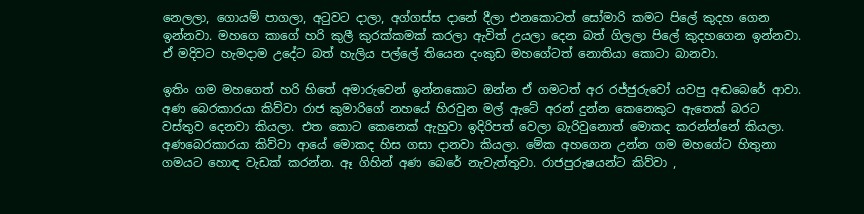නෙලලා, ගොයම් පාගලා, අටුවට දාලා, අග්ගස්ස දානේ දීලා එනකොටත් සෝමාරි කමට පිලේ කුදහ ගෙන ඉන්නවා. මහගෙ කාගේ හරි කුලී කුරක්කමක් කරලා ඇවිත් උයලා දෙන බත් ගිලලා පිලේ කුදහගෙන ඉන්නවා. ඒ මදිවට හැමදාම උදේට බත් හැලිය පල්ලේ තියෙන දංකුඩ මහගේටත් නොතියා කොටා බානවා.

ඉතිං ගම මහගෙත් හරි හිතේ අමාරුවෙන් ඉන්නකොට ඔන්න ඒ ගමටත් අර රජ්ජුරුවෝ යවපු අඬබෙරේ ආවා. අණ බෙරකාරයා කිව්වා රාජ කුමාරිගේ නහයේ හිරවුන මල් ඇටේ අරන් දුන්න කෙනෙකුට ඇතෙක් බරට වස්තුව දෙනවා කියලා. එත කොට කෙනෙක් ඇහුවා ඉදිරිපත් වෙලා බැරිවුනොත් මොකද කරන්න්නේ කියලා. අණබෙරකාරයා කිව්වා ආයේ මොකද හිස ගසා දානවා කියලා. මේක අහගෙන උන්න ගම මහගේට හිතුනා ගමයට හොඳ වැඩක් කරන්න. ඈ ගිහින් අණ බෙරේ නැවැත්තුවා. රාජපුරුෂයන්ට කිව්වා ,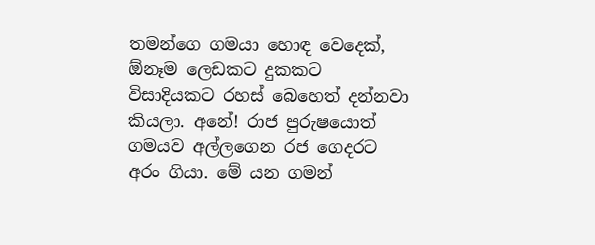තමන්ගෙ ගමයා හොඳ වෙදෙක්, ඕනෑම ලෙඩකට දුකකට විසාදියකට රහස් බෙහෙත් දන්නවා කියලා. අනේ! රාජ පුරුෂයොත් ගමයව අල්ලගෙන රජ ගෙදරට අරං ගියා. මේ යන ගමන්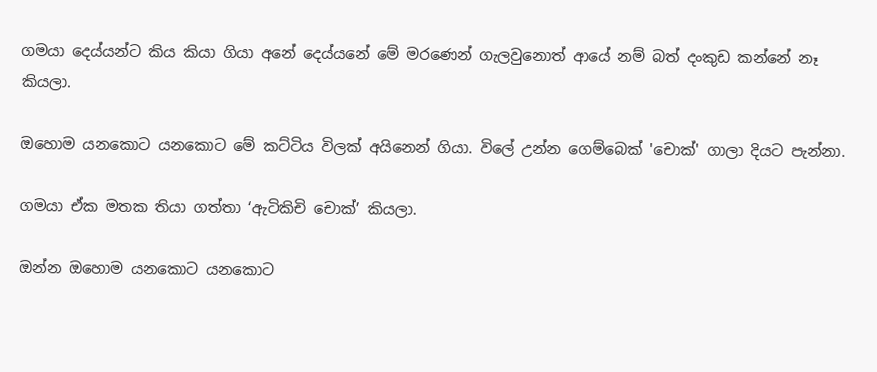ගමයා දෙය්යන්ට කිය කියා ගියා අනේ දෙය්යනේ මේ මරණෙන් ගැලවුනොත් ආයේ නම් බත් දංකුඩ කන්නේ නෑ කියලා.

ඔහොම යනකොට යනකොට මේ කට්ටිය විලක් අයිනෙන් ගියා. විලේ උන්න ගෙම්බෙක් 'චොක්' ගාලා දියට පැන්නා.

ගමයා ඒක මතක තියා ගත්තා ‘ඇටිකිචි චොක්’ කියලා.

ඔන්න ඔහොම යනකොට යනකොට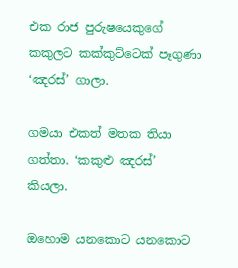එක රාජ පුරුෂයෙකුගේ කකුලට කක්කුට්ටෙක් පෑගුණා ‘ඤරස්’ ගාලා.

ගමයා එකත් මතක තියා ගත්තා. ‘කකුළු ඤරස්’ කියලා.

ඔහොම යනකොට යනකොට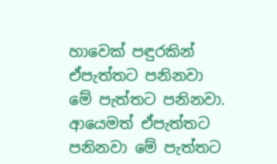හාවෙක් පඳුරකින් ඒපැත්තට පනිනවා මේ පැත්තට පනිනවා. ආයෙමත් ඒපැත්තට පනිනවා මේ පැත්තට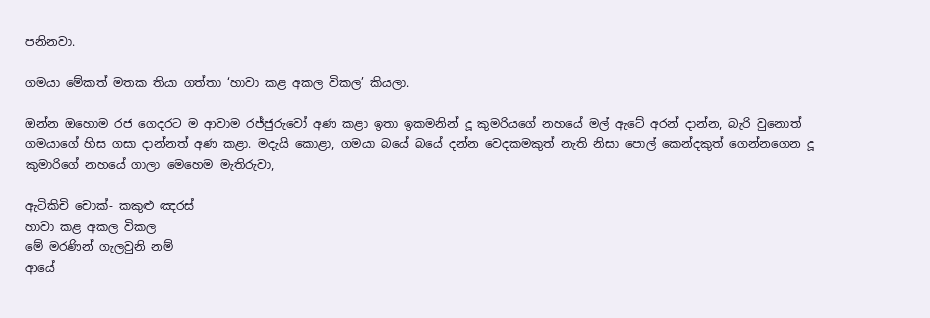පනිනවා.

ගමයා මේකත් මතක තියා ගත්තා ‘හාවා කළ අකල විකල’ කියලා.

ඔන්න ඔහොම රජ ගෙදරට ම ආවාම රජ්ජුරුවෝ අණ කළා ඉතා ඉකමනින් දූ කුමරියගේ නහයේ මල් ඇටේ අරන් දාන්න, බැරි වුනොත් ගමයාගේ හිස ගසා දාන්නත් අණ කළා. මදැයි කොළා, ගමයා බයේ බයේ දන්න වෙදකමකුත් නැති නිසා පොල් කෙන්දකුත් ගෙන්නගෙන දූ කුමාරිගේ නහයේ ගාලා මෙහෙම මැතිරුවා,

ඇටිකිචි චොක්- කකුළු ඤරස්
හාවා කළ අකල විකල
මේ මරණින් ගැලවුනි නම්
ආයේ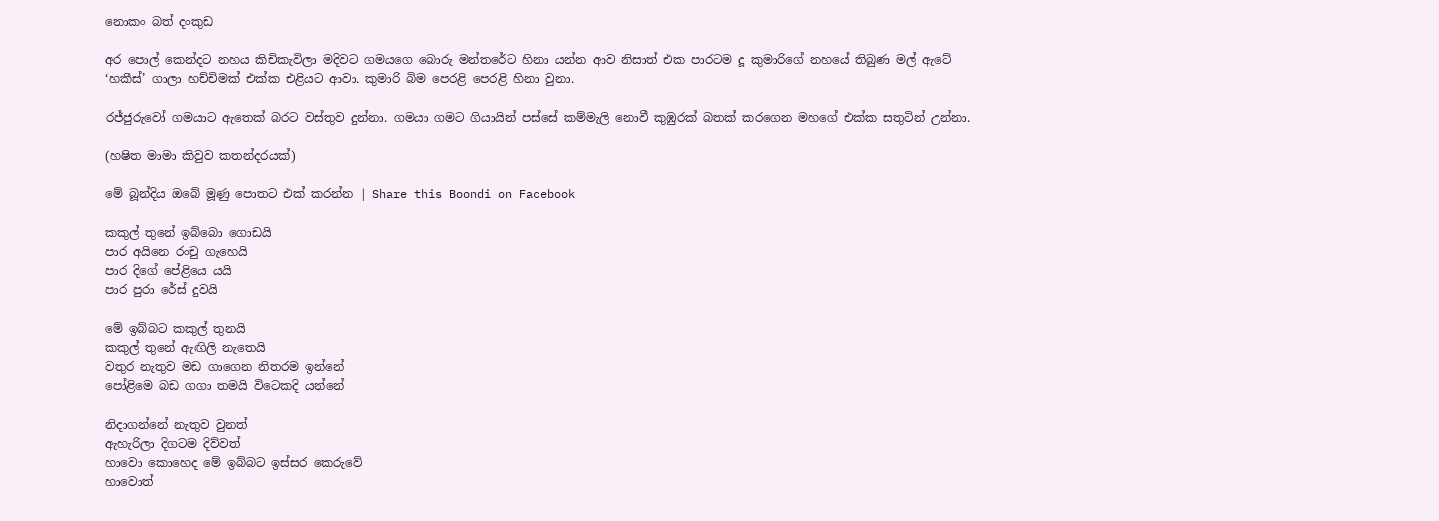නොකං බත් දංකුඩ

අර පොල් කෙන්දට නහය කිචිකැවිලා මදිවට ගමයගෙ බොරු මන්තරේට හිනා යන්න ආව නිසාත් එක පාරටම දූ කුමාරිගේ නහයේ තිබුණ මල් ඇටේ ‘හකීස්’ ගාලා හච්චිමක් එක්ක එළියට ආවා. කුමාරි බිම පෙරළි පෙරළි හිනා වුනා.

රජ්ජුරුවෝ ගමයාට ඇතෙක් බරට වස්තුව දුන්නා. ගමයා ගමට ගියායින් පස්සේ කම්මැලි නොවී කුඹුරක් බතක් කරගෙන මහගේ එක්ක සතුටින් උන්නා.

(හෂිත මාමා කිවුව කතන්දරයක්)

මේ බූන්දිය ඔබේ මූණු පොතට එක් කරන්න | Share this Boondi on Facebook

කකුල් තුනේ ඉබ්බො ගොඩයි
පාර අයිනෙ රංචු ගැහෙයි
පාර දිගේ පේළියෙ යයි
පාර පුරා රේස් දුවයි

මේ ඉබ්බට කකුල් තුනයි
කකුල් තුනේ ඇඟිලි නැතෙයි
වතුර නැතුව මඩ ගාගෙන නිතරම ඉන්නේ
පෝළිමෙ බඩ ගගා තමයි විටෙකදි යන්නේ

නිදාගන්නේ නැතුව වුනත්
ඇහැරිලා දිගටම දිව්වත්
හාවො කොහෙද මේ ඉබ්බට ඉස්සර කෙරුවේ
හාවොත්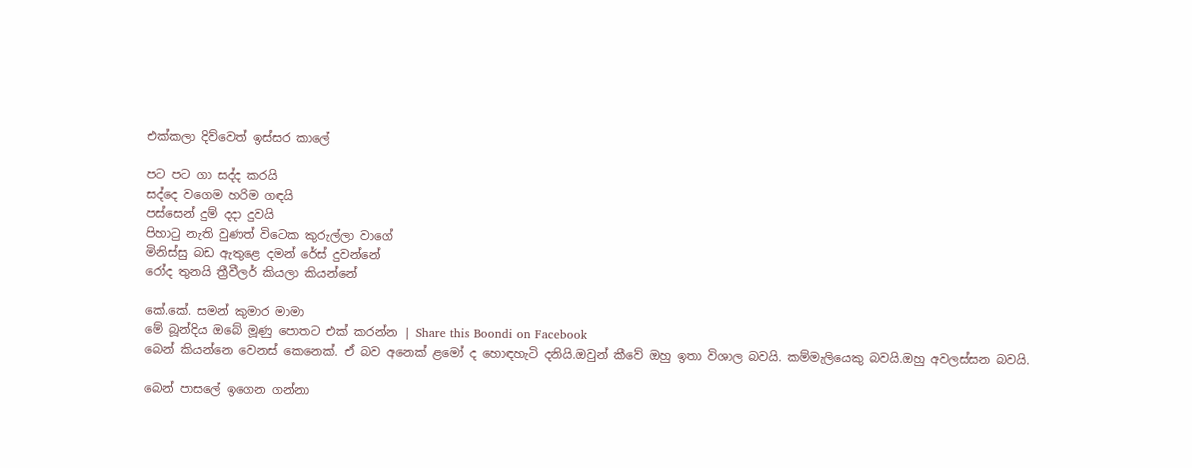එක්කලා දිව්වෙත් ඉස්සර කාලේ

පට පට ගා සද්ද කරයි
සද්දෙ වගෙම හරිම ගඳයි
පස්සෙන් දුම් දදා දුවයි
පිහාටු නැති වුණත් විටෙක කුරුල්ලා වාගේ
මිනිස්සු බඩ ඇතුළෙ දමන් රේස් දුවන්නේ
රෝද තුනයි ත්‍රීවීලර් කියලා කියන්නේ

කේ.කේ. සමන් කුමාර මාමා
මේ බූන්දිය ඔබේ මූණු පොතට එක් කරන්න | Share this Boondi on Facebook
බෙන් කියන්නෙ වෙනස් කෙනෙක්. ඒ බව අනෙක් ළමෝ ද හොඳහැටි දනියි.ඔවුන් කීවේ ඔහු ඉතා විශාල බවයි. කම්මැලියෙකු බවයි.ඔහු අවලස්සන බවයි.

බෙන් පාසලේ ඉගෙන ගන්නා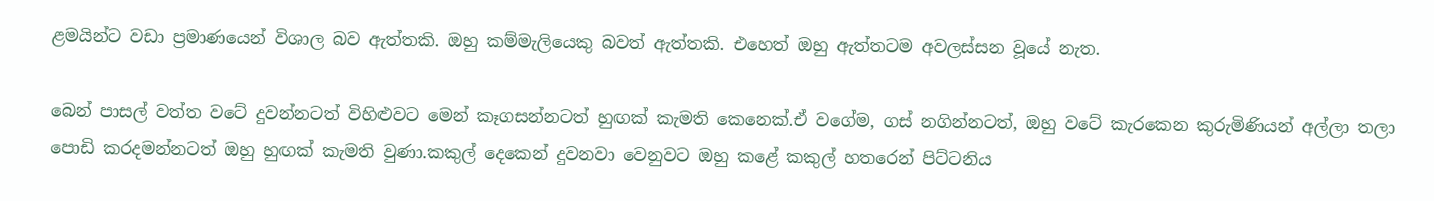ළමයින්ට වඩා ප්‍රමාණයෙන් විශාල බව ඇත්තකි. ඔහු කම්මැලියෙකු බවත් ඇත්තකි. එහෙත් ඔහු ඇත්තටම අවලස්සන වූයේ නැත.

බෙන් පාසල් වත්ත වටේ දුවන්නටත් විහිළුවට මෙන් කෑගසන්නටත් හුඟක් කැමති කෙනෙක්.ඒ වගේම, ගස් නගින්නටත්, ඔහු වටේ කැරකෙන කුරුමිණියන් අල්ලා තලා පොඩි කරදමන්නටත් ඔහු හුඟක් කැමති වුණා.කකුල් දෙකෙන් දුවනවා වෙනුවට ඔහු කළේ කකුල් හතරෙන් පිට්ටනිය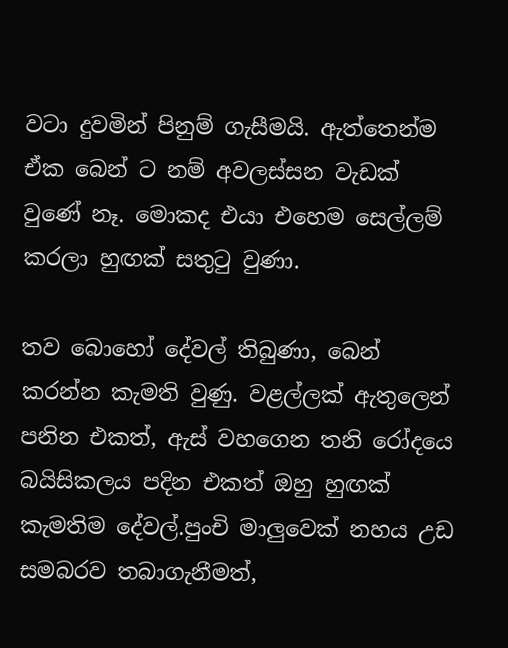වටා දුවමින් පිනුම් ගැසීමයි. ඇත්තෙන්ම ඒක බෙන් ට නම් අවලස්සන වැඩක් වුණේ නෑ. මොකද එයා එහෙම සෙල්ලම් කරලා හුඟක් සතුටු වුණා.

තව බොහෝ දේවල් තිබුණා, බෙන් කරන්න කැමති වුණු. වළල්ලක් ඇතුලෙන් පනින එකත්, ඇස් වහගෙන තනි රෝදයෙ බයිසිකලය පදින එකත් ඔහු හුඟක් කැමතිම දේවල්.පුංචි මාලුවෙක් නහය උඩ සමබරව තබාගැනීමත්,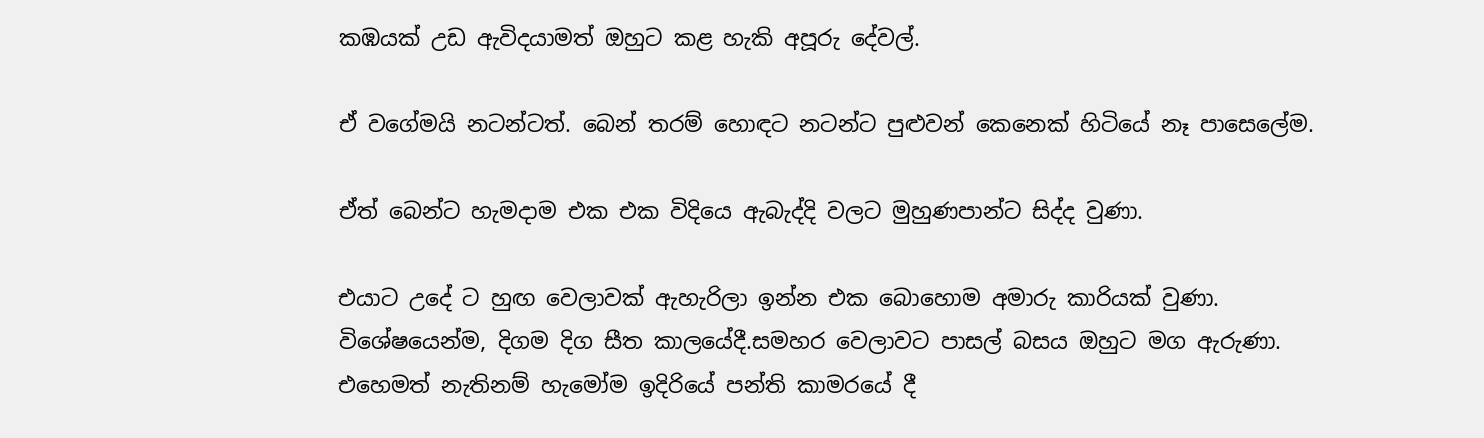කඹයක් උඩ ඇවිදයාමත් ඔහුට කළ හැකි අපූරු දේවල්.

ඒ වගේමයි නටන්ටත්. බෙන් තරම් හොඳට නටන්ට පුළුවන් කෙනෙක් හිටියේ නෑ පාසෙලේම.

ඒත් බෙන්ට හැමදාම එක එක විදියෙ ඇබැද්දි වලට මුහුණපාන්ට සිද්ද වුණා.

එයාට උදේ ට හුඟ වෙලාවක් ඇහැරිලා ඉන්න එක බොහොම අමාරු කාරියක් වුණා. විශේෂයෙන්ම, දිගම දිග සීත කාලයේදී.සමහර වෙලාවට පාසල් බසය ඔහුට මග ඇරුණා. එහෙමත් නැතිනම් හැමෝම ඉදිරියේ පන්ති කාමරයේ දී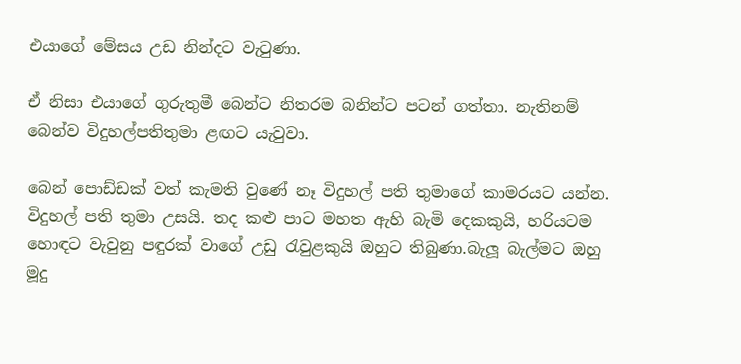එයාගේ මේසය උඩ නින්දට වැටුණා.

ඒ නිසා එයාගේ ගුරුතුමී බෙන්ට නිතරම බනින්ට පටන් ගත්තා. නැතිනම් බෙන්ව විදුහල්පතිතුමා ළඟට යැවුවා.

බෙන් පොඩ්ඩක් වත් කැමති වුණේ නෑ විදුහල් පති තුමාගේ කාමරයට යන්න. විදුහල් පති තුමා උසයි. තද කළු පාට මහත ඇහි බැමි දෙකකුයි, හරියටම හොඳට වැවුනු පඳුරක් වාගේ උඩු රැවුළකුයි ඔහුට තිබුණා.බැලූ බැල්මට ඔහු මූදු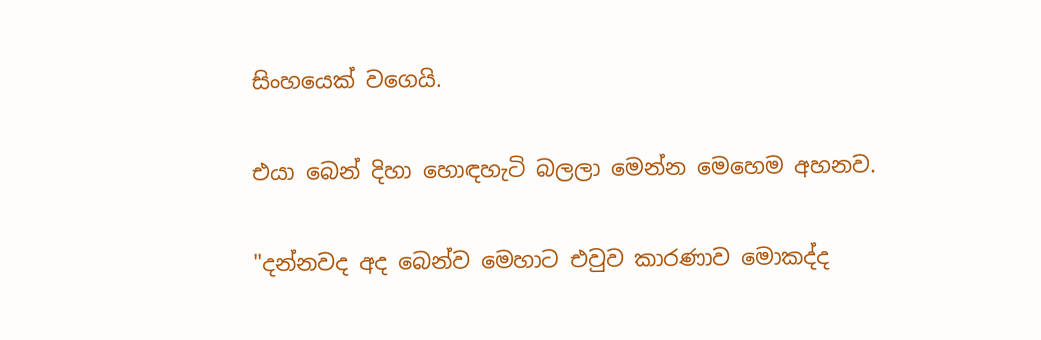සිංහයෙක් වගෙයි.

එයා බෙන් දිහා හොඳහැටි බලලා මෙන්න මෙහෙම අහනව.

"දන්නවද අද බෙන්ව මෙහාට එවුව කාරණාව මොකද්ද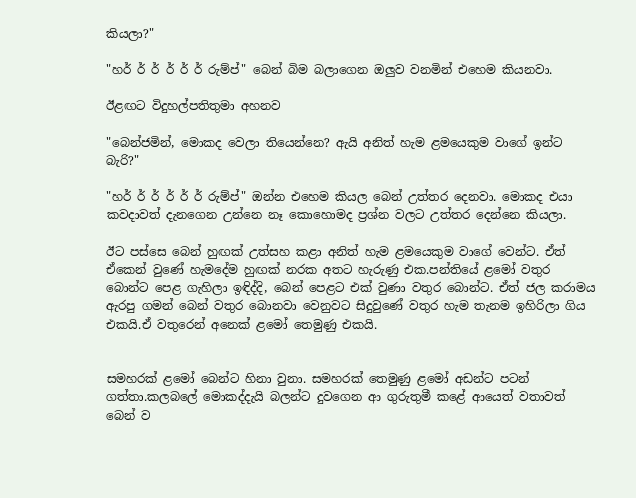කියලා?"

"හර් ර් ර් ර් ර් ර් රුම්ප්" බෙන් බිම බලාගෙන ඔලුව වනමින් එහෙම කියනවා.

ඊළඟට විදුහල්පතිතුමා අහනව

"බෙන්ජමින්, මොකද වෙලා තියෙන්නෙ? ඇයි අනිත් හැම ළමයෙකුම වාගේ ඉන්ට බැරි?"

"හර් ර් ර් ර් ර් ර් රුම්ප්" ඔන්න එහෙම කියල බෙන් උත්තර දෙනවා. මොකද එයා කවදාවත් දැනගෙන උන්නෙ නෑ කොහොමද ප්‍රශ්න වලට උත්තර දෙන්නෙ කියලා.

ඊට පස්සෙ බෙන් හුඟක් උත්සහ කළා අනිත් හැම ළමයෙකුම වාගේ වෙන්ට. ඒත් ඒකෙන් වුණේ හැමදේම හුඟක් නරක අතට හැරුණු එක.පන්තියේ ළමෝ වතුර බොන්ට පෙළ ගැහිලා ඉඳිද්දි, බෙන් පෙළට එක් වුණා වතුර බොන්ට. ඒත් ජල කරාමය ඇරපු ගමන් බෙන් වතුර බොනවා වෙනුවට සිදුවුණේ වතුර හැම තැනම ඉහිරිලා ගිය එකයි.ඒ වතුරෙන් අනෙක් ළමෝ තෙමුණු එකයි.


සමහරක් ළමෝ බෙන්ට හිනා වුනා. සමහරක් තෙමුණු ළමෝ අඩන්ට පටන් ගත්තා.කලබලේ මොකද්දැයි බලන්ට දුවගෙන ආ ගුරුතුමී කළේ ආයෙත් වතාවත් බෙන් ව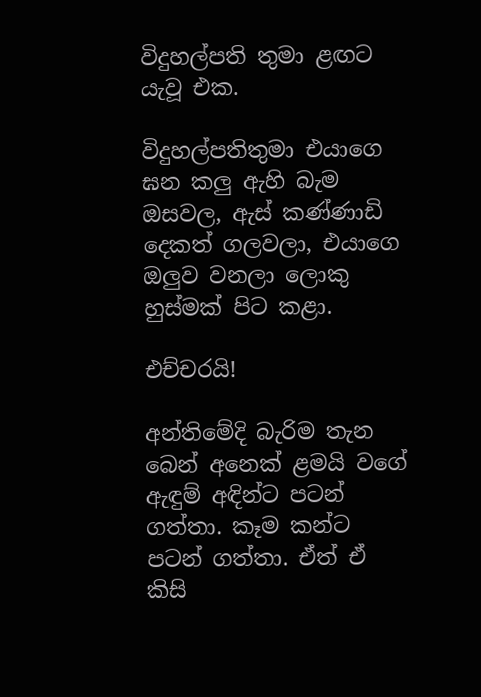විදුහල්පති තුමා ළඟට යැවූ එක.

විදුහල්පතිතුමා එයාගෙ ඝන කලු ඇහි බැම ඔසවල, ඇස් කණ්ණාඩි දෙකත් ගලවලා, එයාගෙ ඔලුව වනලා ලොකු හුස්මක් පිට කළා.

එච්චරයි!

අන්තිමේදි බැරිම තැන බෙන් අනෙක් ළමයි වගේ ඇඳුම් අඳින්ට පටන් ගත්තා. කෑම කන්ට පටන් ගත්තා. ඒත් ඒ කිසි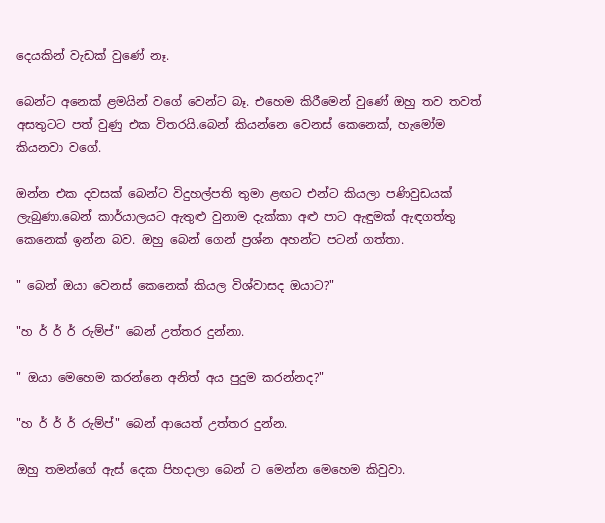දෙයකින් වැඩක් වුණේ නෑ.

බෙන්ට අනෙක් ළමයින් වගේ වෙන්ට බෑ. එහෙම කිරීමෙන් වුණේ ඔහු තව තවත් අසතුටට පත් වුණු එක විතරයි.බෙන් කියන්නෙ වෙනස් කෙනෙක්, හැමෝම කියනවා වගේ.

ඔන්න එක දවසක් බෙන්ට විදුහල්පති තුමා ළඟට එන්ට කියලා පණිවුඩයක් ලැබුණා.බෙන් කාර්යාලයට ඇතුළු වුනාම දැක්කා අළු පාට ඇඳුමක් ඇඳගත්තු කෙනෙක් ඉන්න බව. ඔහු බෙන් ගෙන් ප්‍රශ්න අහන්ට පටන් ගත්තා.

" බෙන් ඔයා වෙනස් කෙනෙක් කියල විශ්වාසද ඔයාට?"

"හ ර් ර් ර් රුම්ප්" බෙන් උත්තර දුන්නා.

" ඔයා මෙහෙම කරන්නෙ අනිත් අය පුදුම කරන්නද?"

"හ ර් ර් ර් රුම්ප්" බෙන් ආයෙත් උත්තර දුන්න.

ඔහු තමන්ගේ ඇස් දෙක පිහදාලා බෙන් ට මෙන්න මෙහෙම කිවුවා.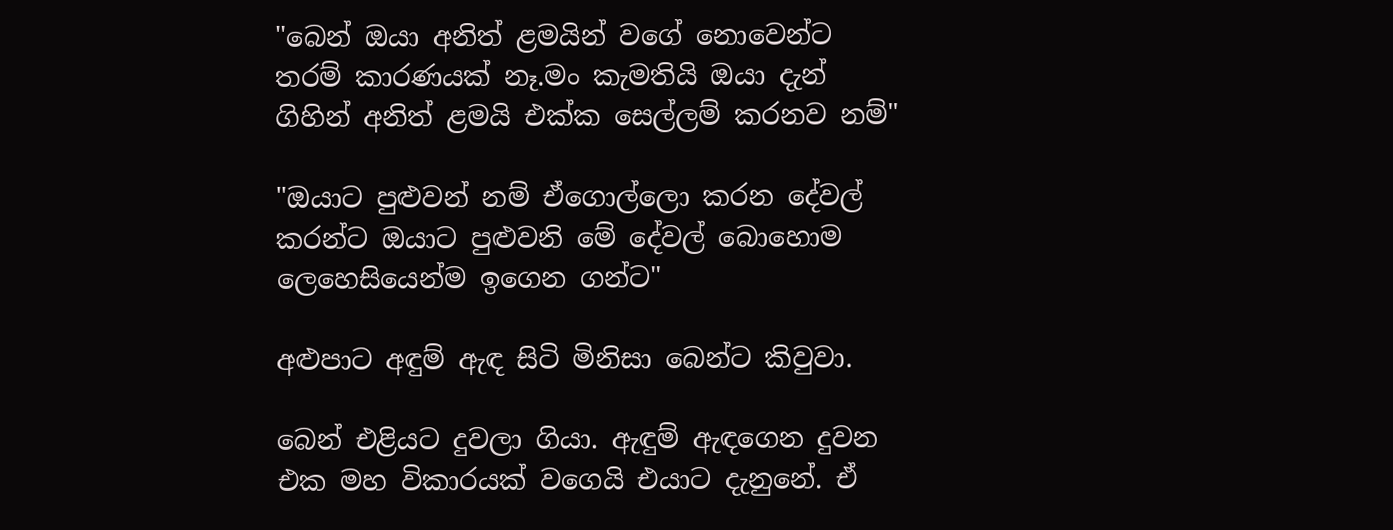"බෙන් ඔයා අනිත් ළමයින් වගේ නොවෙන්ට තරම් කාරණයක් නෑ.මං කැමතියි ඔයා දැන් ගිහින් අනිත් ළමයි එක්ක සෙල්ලම් කරනව නම්"

"ඔයාට පුළුවන් නම් ඒගොල්ලො කරන දේවල් කරන්ට ඔයාට පුළුවනි මේ දේවල් බොහොම ලෙහෙසියෙන්ම ඉගෙන ගන්ට"

අළුපාට අඳුම් ඇඳ සිටි මිනිසා බෙන්ට කිවුවා.

බෙන් එළියට දුවලා ගියා. ඇඳුම් ඇඳගෙන දුවන එක මහ විකාරයක් වගෙයි එයාට දැනුනේ. ඒ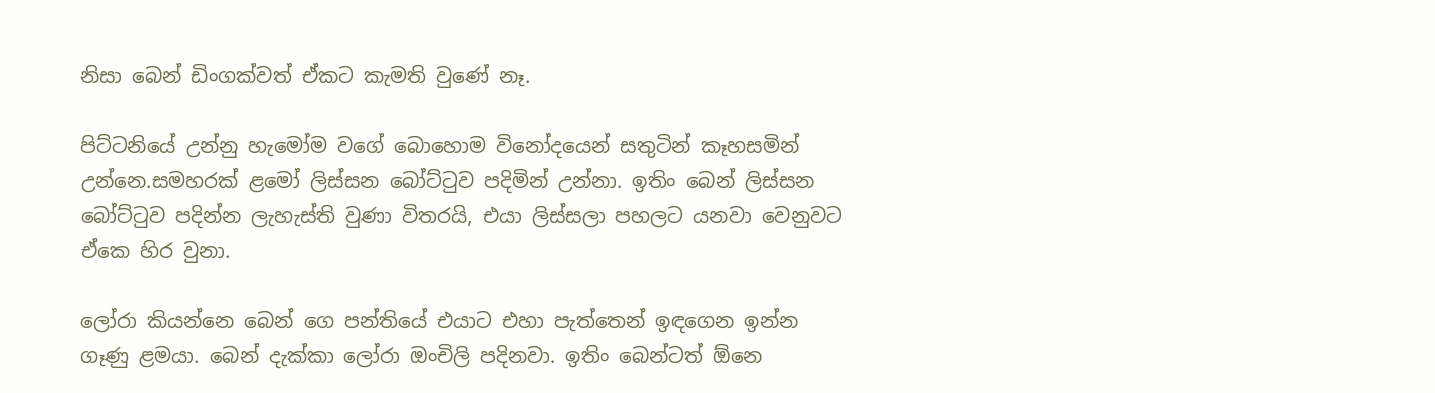නිසා බෙන් ඩිංගක්වත් ඒකට කැමති වුණේ නෑ.

පිට්ටනියේ උන්නු හැමෝම වගේ බොහොම විනෝදයෙන් සතුටින් කෑහසමින් උන්නෙ.සමහරක් ළමෝ ලිස්සන බෝට්ටුව පදිමින් උන්නා. ඉතිං බෙන් ලිස්සන බෝට්ටුව පදින්න ලැහැස්ති වුණා විතරයි, එයා ලිස්සලා පහලට යනවා වෙනුවට ඒකෙ හිර වුනා.

ලෝරා කියන්නෙ බෙන් ගෙ පන්තියේ එයාට එහා පැත්තෙන් ඉඳගෙන ඉන්න ගෑණු ළමයා. බෙන් දැක්කා ලෝරා ඔංචිලි පදිනවා. ඉතිං බෙන්ටත් ඕනෙ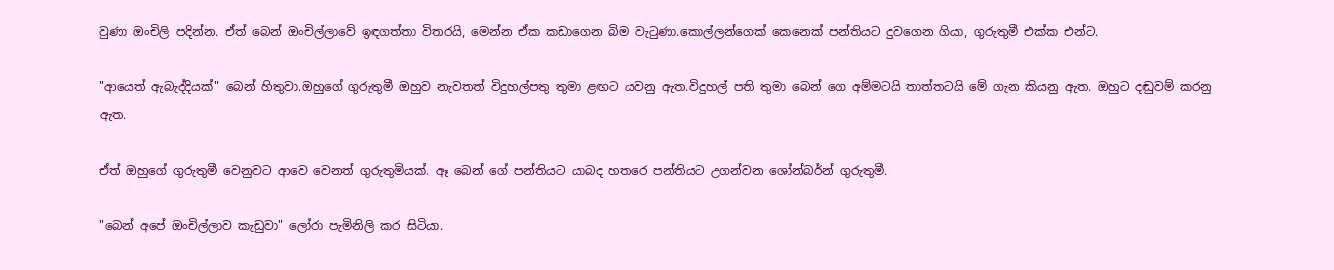වුණා ඔංචිලි පදින්න. ඒත් බෙන් ඔංචිල්ලාවේ ඉඳගත්තා විතරයි, මෙන්න ඒක කඩාගෙන බිම වැටුණා.කොල්ලන්ගෙක් කෙනෙක් පන්තියට දුවගෙන ගියා, ගුරුතුමී එක්ක එන්ට.

"ආයෙත් ඇබැද්දියක්" බෙන් හිතුවා.ඔහුගේ ගුරුතුමී ඔහුව නැවතත් විදුහල්පතු තුමා ළඟට යවනු ඇත.විදුහල් පති තුමා බෙන් ගෙ අම්මටයි තාත්තටයි මේ ගැන කියනු ඇත. ඔහුට දඬුවම් කරනු ඇත.

ඒත් ඔහුගේ ගුරුතුමී වෙනුවට ආවෙ වෙනත් ගුරුතුමියක්. ඈ බෙන් ගේ පන්තියට යාබද හතරෙ පන්තියට උගන්වන ශෝන්බර්න් ගුරුතුමී.

"බෙන් අපේ ඔංචිල්ලාව කැඩුවා" ලෝරා පැමිනිලි කර සිටියා.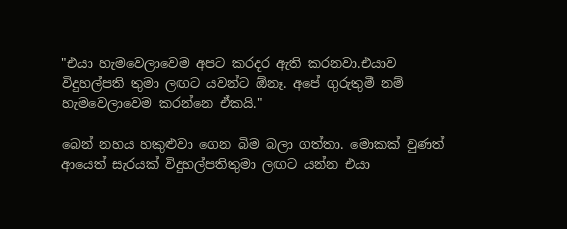"එයා හැමවෙලාවෙම අපට කරදර ඇති කරනවා.එයාව විදුහල්පති තුමා ලඟට යවන්ට ඕනෑ. අපේ ගුරුතුමී නම් හැමවෙලාවෙම කරන්නෙ ඒකයි."

බෙන් නහය හකුළුවා ගෙන බිම බලා ගත්තා. මොකක් වුණත් ආයෙත් සැරයක් විදුහල්පතිතුමා ලඟට යන්න එයා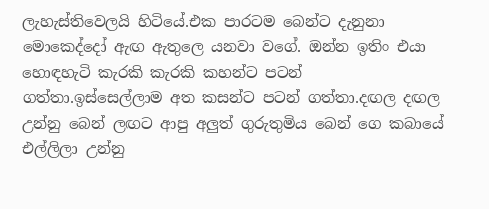ලැහැස්තිවෙලයි හිටියේ.එක පාරටම බෙන්ට දැනුනා මොකෙද්දෝ ඇඟ ඇතුලෙ යනවා වගේ. ඔන්න ඉතිං එයා හොඳහැටි කැරකි කැරකි කහන්ට පටන් ගත්තා.ඉස්සෙල්ලාම අත කසන්ට පටන් ගත්තා.දඟල දඟල උන්නු බෙන් ලඟට ආපු අලුත් ගුරුතුමිය බෙන් ගෙ කබායේ එල්ලිලා උන්නු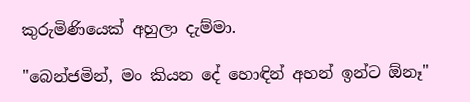කුරුමිණියෙක් අහුලා දැම්මා.

"බෙන්ජමින්, මං කියන දේ හොඳින් අහන් ඉන්ට ඕනෑ"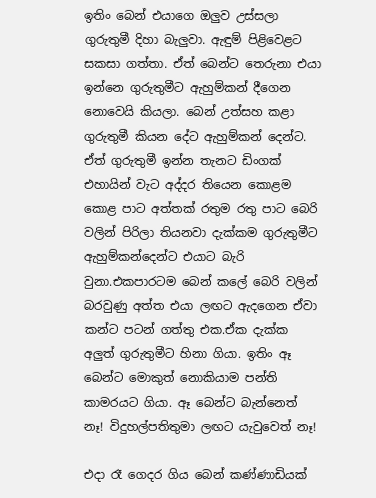ඉතිං බෙන් එයාගෙ ඔලුව උස්සලා ගුරුතුමී දිහා බැලුවා. ඇඳුම් පිළිවෙළට සකසා ගත්තා. ඒත් බෙන්ට තෙරුනා එයා ඉන්නෙ ගුරුතුමීට ඇහුම්කන් දීගෙන නොවෙයි කියලා. බෙන් උත්සහ කළා ගුරුතුමී කියන දේට ඇහුම්කන් දෙන්ට. ඒත් ගුරුතුමී ඉන්න තැනට ඩිංගක් එහායින් වැට අද්දර තියෙන කොළම කොළ පාට අත්තක් රතුම රතු පාට බෙරි වලින් පිරිලා තියනවා දැක්කම ගුරුතුමීට ඇහුම්කන්දෙන්ට එයාට බැරි වුනා.එකපාරටම බෙන් කලේ බෙරි වලින් බරවුණු අත්ත එයා ලඟට ඇදගෙන ඒවා කන්ට පටන් ගත්තු එක.ඒක දැක්ක අලුත් ගුරුතුමීට හිනා ගියා. ඉතිං ඈ බෙන්ට මොකුත් නොකියාම පන්ති කාමරයට ගියා. ඈ බෙන්ට බැන්නෙත් නෑ! විදුහල්පතිතුමා ලඟට යැවුවෙත් නෑ!

එදා රෑ ගෙදර ගිය බෙන් කණ්ණාඩියක්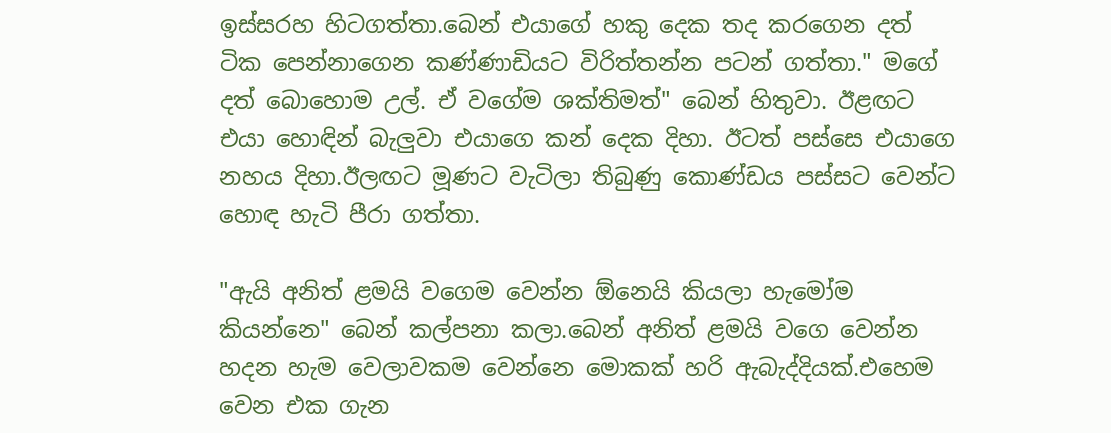ඉස්සරහ හිටගත්තා.බෙන් එයාගේ හකු දෙක තද කරගෙන දත් ටික පෙන්නාගෙන කණ්ණාඩියට විරිත්තන්න පටන් ගත්තා." මගේ දත් බොහොම උල්. ඒ වගේම ශක්තිමත්" බෙන් හිතුවා. ඊළඟට එයා හොඳින් බැලුවා එයාගෙ කන් දෙක දිහා. ඊටත් පස්සෙ එයාගෙ නහය දිහා.ඊලඟට මූණට වැටිලා තිබුණු කොණ්ඩය පස්සට වෙන්ට හොඳ හැටි පීරා ගත්තා.

"ඇයි අනිත් ළමයි වගෙම වෙන්න ඕනෙයි කියලා හැමෝම කියන්නෙ" බෙන් කල්පනා කලා.බෙන් අනිත් ළමයි වගෙ වෙන්න හදන හැම වෙලාවකම වෙන්නෙ මොකක් හරි ඇබැද්දියක්.එහෙම වෙන එක ගැන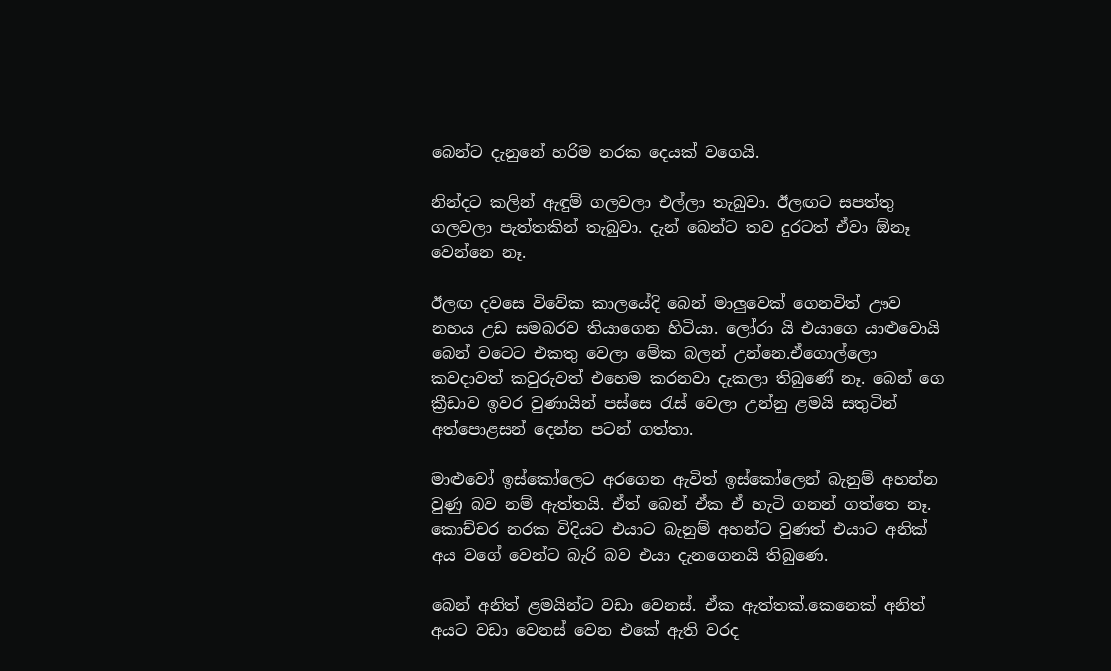බෙන්ට දැනුනේ හරිම නරක දෙයක් වගෙයි.

නින්දට කලින් ඇඳුම් ගලවලා එල්ලා තැබුවා. ඊලඟට සපත්තු ගලවලා පැත්තකින් තැබුවා. දැන් බෙන්ට තව දුරටත් ඒවා ඕනෑ වෙන්නෙ නෑ.

ඊලඟ දවසෙ විවේක කාලයේදි බෙන් මාලුවෙක් ගෙනවිත් ඌව නහය උඩ සමබරව තියාගෙන හිටියා. ලෝරා යි එයාගෙ යාළුවොයි බෙන් වටෙට එකතු වෙලා මේක බලන් උන්නෙ.ඒගොල්ලො කවදාවත් කවුරුවත් එහෙම කරනවා දැකලා තිබුණේ නෑ. බෙන් ගෙ ක්‍රීඩාව ඉවර වුණායින් පස්සෙ රැස් වෙලා උන්නු ළමයි සතුටින් අත්පොළසන් දෙන්න පටන් ගත්තා.

මාළුවෝ ඉස්කෝලෙට අරගෙන ඇවිත් ඉස්කෝලෙන් බැනුම් අහන්න වුණු බව නම් ඇත්තයි. ඒත් බෙන් ඒක ඒ හැටි ගනන් ගත්තෙ නෑ. කොච්චර නරක විදියට එයාට බැනුම් අහන්ට වුණත් එයාට අනික් අය වගේ වෙන්ට බැරි බව එයා දැනගෙනයි තිබුණෙ.

බෙන් අනිත් ළමයින්ට වඩා වෙනස්. ඒක ඇත්තක්.කෙනෙක් අනිත් අයට වඩා වෙනස් වෙන එකේ ඇති වරද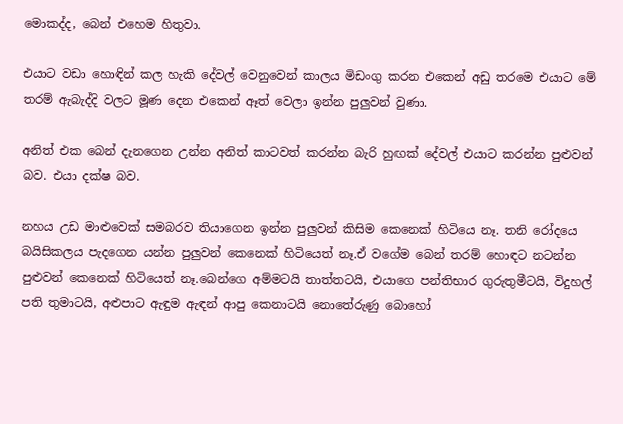මොකද්ද, බෙන් එහෙම හිතුවා.

එයාට වඩා හොඳින් කල හැකි දේවල් වෙනුවෙන් කාලය මිඩංගු කරන එකෙන් අඩු තරමෙ එයාට මේ තරම් ඇබැද්දි වලට මූණ දෙන එකෙන් ඈත් වෙලා ඉන්න පුලුවන් වුණා.

අනිත් එක බෙන් දැනගෙන උන්න අනිත් කාටවත් කරන්න බැරි හුඟක් දේවල් එයාට කරන්න පුළුවන් බව. එයා දක්ෂ බව.

නහය උඩ මාළුවෙක් සමබරව තියාගෙන ඉන්න පුලුවන් කිසිම කෙනෙක් හිටියෙ නෑ. තනි රෝදයෙ බයිසිකලය පැදගෙන යන්න පුලුවන් කෙනෙක් හිටියෙත් නෑ.ඒ වගේම බෙන් තරම් හොඳට නටන්න පුළුවන් කෙනෙක් හිටියෙත් නෑ.බෙන්ගෙ අම්මටයි තාත්තටයි, එයාගෙ පන්තිභාර ගුරුතුමීටයි, විදුහල් පති තුමාටයි, අළුපාට ඇඳුම ඇඳන් ආපු කෙනාටයි නොතේරුණු බොහෝ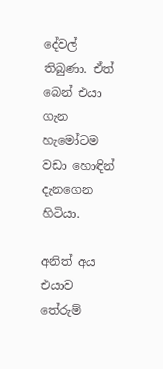දේවල් තිබුණා. ඒත් බෙන් එයා ගැන හැමෝටම වඩා හොඳින් දැනගෙන හිටියා.

අනිත් අය එයාව තේරුම්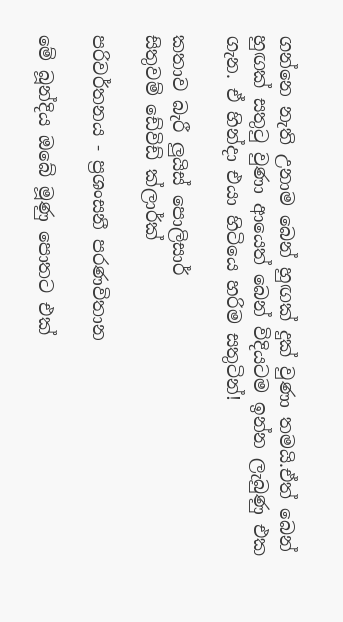ගන්නෙ නැති උනාම බෙන් හුඟක් දුක් වුණා තමයි.ඒත් බෙන් හුඟක් සතුටු වුණා ආයෙත් බෙන් විදියටම ඉන්න ලැබුණු එක ගැන. ඒ හින්දා එයා හිටියෙ හරිම සතුටින්!

කතාව බැරී ලුයිස් පොලිසාර්
සිතුවම් ඩේවිඩ් ක්ලාර්ක්

පරිවර්තනය - ප්‍රශංසනී පරණවිතාන

මේ බූන්දිය ඔබේ මූණු පොතට එක්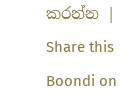කරන්න | Share this Boondi on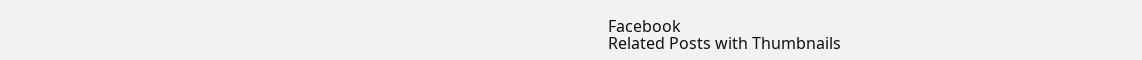Facebook
Related Posts with Thumbnails